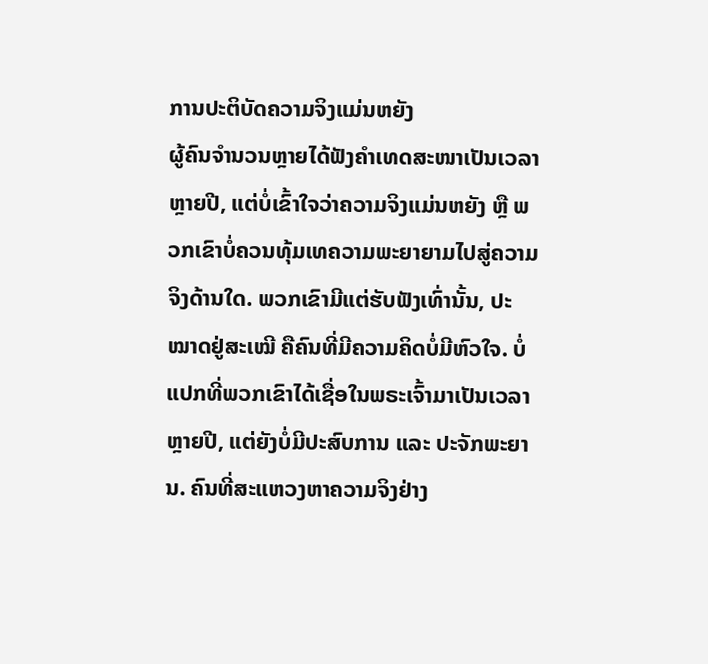ການປະຕິບັດຄວາມຈິງແມ່ນຫຍັງ
ຜູ້ຄົນຈຳນວນຫຼາຍໄດ້ຟັງຄຳເທດສະໜາເປັນເວລາຫຼາຍປີ, ແຕ່ບໍ່ເຂົ້າໃຈວ່າຄວາມຈິງແມ່ນຫຍັງ ຫຼື ພວກເຂົາບໍ່ຄວນທຸ້ມເທຄວາມພະຍາຍາມໄປສູ່ຄວາມຈິງດ້ານໃດ. ພວກເຂົາມີແຕ່ຮັບຟັງເທົ່ານັ້ນ, ປະໝາດຢູ່ສະເໝີ ຄືຄົນທີ່ມີຄວາມຄິດບໍ່ມີຫົວໃຈ. ບໍ່ແປກທີ່ພວກເຂົາໄດ້ເຊື່ອໃນພຣະເຈົ້າມາເປັນເວລາຫຼາຍປີ, ແຕ່ຍັງບໍ່ມີປະສົບການ ແລະ ປະຈັກພະຍານ. ຄົນທີ່ສະແຫວງຫາຄວາມຈິງຢ່າງ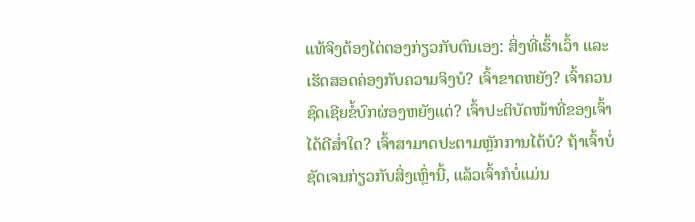ແທ້ຈິງຕ້ອງໄຕ່ຕອງກ່ຽວກັບຕົນເອງ: ສິ່ງທີ່ເຮົ້າເວົ້າ ແລະ ເຮັດສອດຄ່ອງກັບຄວາມຈິງບໍ? ເຈົ້າຂາດຫຍັງ? ເຈົ້າຄວນຊົດເຊີຍຂໍ້ບົກຜ່ອງຫຍັງແດ່? ເຈົ້າປະຕິບັດໜ້າທີ່ຂອງເຈົ້າໄດ້ດີສ່ຳໃດ? ເຈົ້າສາມາດປະຕາມຫຼັກການໄດ້ບໍ? ຖ້າເຈົ້າບໍ່ຊັດເຈນກ່ຽວກັບສິ່ງເຫຼົ່ານີ້, ແລ້ວເຈົ້າກໍບໍ່ແມ່ນ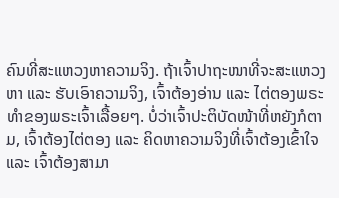ຄົນທີ່ສະແຫວງຫາຄວາມຈິງ. ຖ້າເຈົ້າປາຖະໜາທີ່ຈະສະແຫວງຫາ ແລະ ຮັບເອົາຄວາມຈິງ, ເຈົ້າຕ້ອງອ່ານ ແລະ ໄຕ່ຕອງພຣະທຳຂອງພຣະເຈົ້າເລື້ອຍໆ. ບໍ່ວ່າເຈົ້າປະຕິບັດໜ້າທີ່ຫຍັງກໍຕາມ, ເຈົ້າຕ້ອງໄຕ່ຕອງ ແລະ ຄິດຫາຄວາມຈິງທີ່ເຈົ້າຕ້ອງເຂົ້າໃຈ ແລະ ເຈົ້າຕ້ອງສາມາ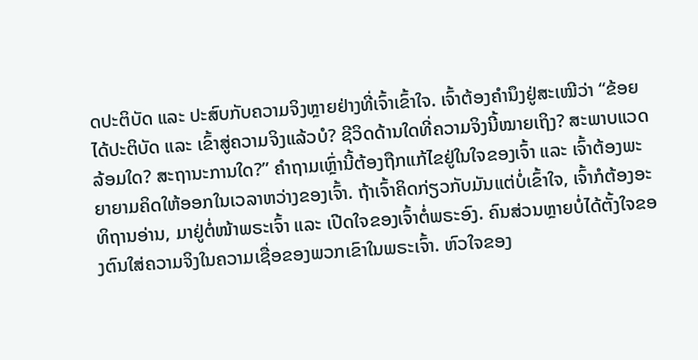ດປະຕິບັດ ແລະ ປະສົບກັບຄວາມຈິງຫຼາຍຢ່າງທີ່ເຈົ້າເຂົ້າໃຈ. ເຈົ້າຕ້ອງຄຳນຶງຢູ່ສະເໝີວ່າ “ຂ້ອຍໄດ້ປະຕິບັດ ແລະ ເຂົ້າສູ່ຄວາມຈິງແລ້ວບໍ? ຊີວິດດ້ານໃດທີ່ຄວາມຈິງນີ້ໝາຍເຖິງ? ສະພາບແວດລ້ອມໃດ? ສະຖານະການໃດ?” ຄໍາຖາມເຫຼົ່ານີ້ຕ້ອງຖືກແກ້ໄຂຢູ່ໃນໃຈຂອງເຈົ້າ ແລະ ເຈົ້າຕ້ອງພະຍາຍາມຄິດໃຫ້ອອກໃນເວລາຫວ່າງຂອງເຈົ້າ. ຖ້າເຈົ້າຄິດກ່ຽວກັບມັນແຕ່ບໍ່ເຂົ້າໃຈ, ເຈົ້າກໍຕ້ອງອະທິຖານອ່ານ, ມາຢູ່ຕໍ່ໜ້າພຣະເຈົ້າ ແລະ ເປີດໃຈຂອງເຈົ້າຕໍ່ພຣະອົງ. ຄົນສ່ວນຫຼາຍບໍ່ໄດ້ຕັ້ງໃຈຂອງຕົນໃສ່ຄວາມຈິງໃນຄວາມເຊື່ອຂອງພວກເຂົາໃນພຣະເຈົ້າ. ຫົວໃຈຂອງ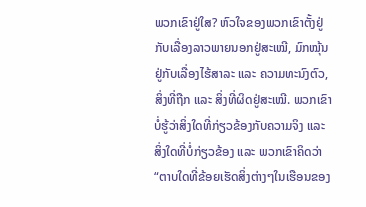ພວກເຂົາຢູ່ໃສ? ຫົວໃຈຂອງພວກເຂົາຕັ້ງຢູ່ກັບເລື່ອງລາວພາຍນອກຢູ່ສະເໝີ, ມົກໝຸ້ນຢູ່ກັບເລື່ອງໄຮ້ສາລະ ແລະ ຄວາມທະນົງຕົວ, ສິ່ງທີ່ຖືກ ແລະ ສິ່ງທີ່ຜິດຢູ່ສະເໝີ. ພວກເຂົາບໍ່ຮູ້ວ່າສິ່ງໃດທີ່ກ່ຽວຂ້ອງກັບຄວາມຈິງ ແລະ ສິ່ງໃດທີ່ບໍ່ກ່ຽວຂ້ອງ ແລະ ພວກເຂົາຄິດວ່າ “ຕາບໃດທີ່ຂ້ອຍເຮັດສິ່ງຕ່າງໆໃນເຮືອນຂອງ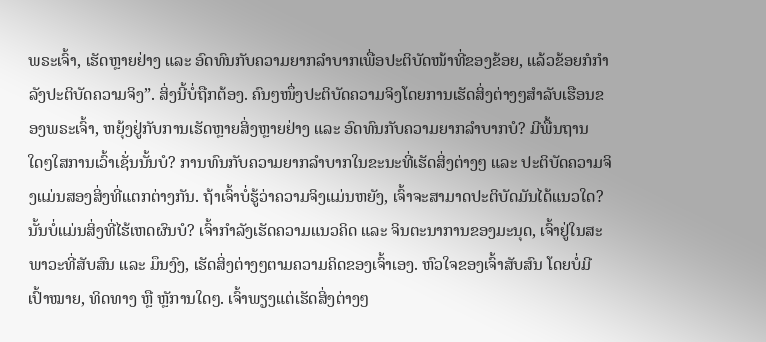ພຣະເຈົ້າ, ເຮັດຫຼາຍຢ່າງ ແລະ ອົດທົນກັບຄວາມຍາກລຳບາກເພື່ອປະຕິບັດໜ້າທີ່ຂອງຂ້ອຍ, ແລ້ວຂ້ອຍກໍກຳລັງປະຕິບັດຄວາມຈິງ”. ສິ່ງນີ້ບໍ່ຖືກຕ້ອງ. ຄົນໆໜຶ່ງປະຕິບັດຄວາມຈິງໂດຍການເຮັດສິ່ງຕ່າງໆສຳລັບເຮືອນຂອງພຣະເຈົ້າ, ຫຍຸ້ງຢູ່ກັບການເຮັດຫຼາຍສິ່ງຫຼາຍຢ່າງ ແລະ ອົດທົນກັບຄວາມຍາກລຳບາກບໍ? ມີພື້ນຖານໃດໆໃສການເວົ້າເຊັ່ນນັ້ນບໍ? ການທົນກັບຄວາມຍາກລຳບາກໃນຂະນະທີ່ເຮັດສິ່ງຕ່າງໆ ແລະ ປະຕິບັດຄວາມຈິງແມ່ນສອງສິ່ງທີ່ແຕກຕ່າງກັນ. ຖ້າເຈົ້າບໍ່ຮູ້ວ່າຄວາມຈິງແມ່ນຫຍັງ, ເຈົ້າຈະສາມາດປະຕິບັດມັນໄດ້ແນວໃດ? ນັ້ນບໍ່ແມ່ນສິ່ງທີ່ໄຮ້ເຫດຜົນບໍ? ເຈົ້າກຳລັງເຮັດຄວາມແນວຄິດ ແລະ ຈິນຕະນາການຂອງມະນຸດ, ເຈົ້າຢູ່ໃນສະພາວະທີ່ສັບສົນ ແລະ ມຶນງົງ, ເຮັດສິ່ງຕ່າງໆຕາມຄວາມຄິດຂອງເຈົ້າເອງ. ຫົວໃຈຂອງເຈົ້າສັບສົນ ໂດຍບໍ່ມີເປົ້າໝາຍ, ທິດທາງ ຫຼື ຫຼັການໃດໆ. ເຈົ້າພຽງແຕ່ເຮັດສິ່ງຕ່າງໆ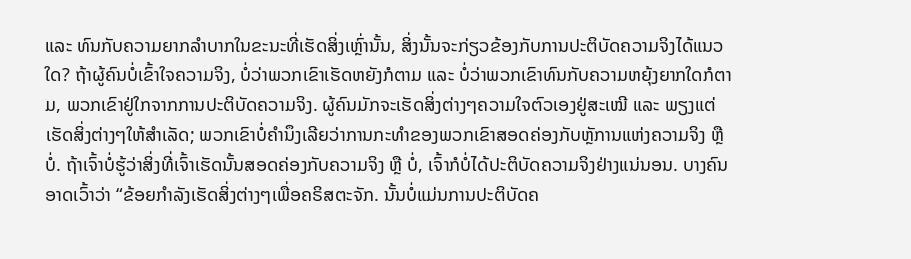ແລະ ທົນກັບຄວາມຍາກລຳບາກໃນຂະນະທີ່ເຮັດສິ່ງເຫຼົ່ານັ້ນ, ສິ່ງນັ້ນຈະກ່ຽວຂ້ອງກັບການປະຕິບັດຄວາມຈິງໄດ້ແນວໃດ? ຖ້າຜູ້ຄົນບໍ່ເຂົ້າໃຈຄວາມຈິງ, ບໍ່ວ່າພວກເຂົາເຮັດຫຍັງກໍຕາມ ແລະ ບໍ່ວ່າພວກເຂົາທົນກັບຄວາມຫຍຸ້ງຍາກໃດກໍຕາມ, ພວກເຂົາຢູ່ໃກຈາກການປະຕິບັດຄວາມຈິງ. ຜູ້ຄົນມັກຈະເຮັດສິ່ງຕ່າງໆຄວາມໃຈຕົວເອງຢູ່ສະເໝີ ແລະ ພຽງແຕ່ເຮັດສິ່ງຕ່າງໆໃຫ້ສຳເລັດ; ພວກເຂົາບໍ່ຄຳນຶງເລີຍວ່າການກະທຳຂອງພວກເຂົາສອດຄ່ອງກັບຫຼັການແຫ່ງຄວາມຈິງ ຫຼື ບໍ່. ຖ້າເຈົ້າບໍ່ຮູ້ວ່າສິ່ງທີ່ເຈົ້າເຮັດນັ້ນສອດຄ່ອງກັບຄວາມຈິງ ຫຼື ບໍ່, ເຈົ້າກໍບໍ່ໄດ້ປະຕິບັດຄວາມຈິງຢ່າງແນ່ນອນ. ບາງຄົນອາດເວົ້າວ່າ “ຂ້ອຍກຳລັງເຮັດສິ່ງຕ່າງໆເພື່ອຄຣິສຕະຈັກ. ນັ້ນບໍ່ແມ່ນການປະຕິບັດຄ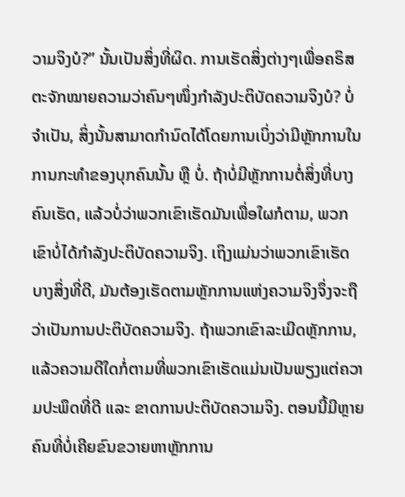ວາມຈິງບໍ?” ນັ້ນເປັນສິ່ງທີ່ຜິດ. ການເຮັດສິ່ງຕ່າງໆເພື່ອຄຣິສຕະຈັກໝາຍຄວາມວ່າຄົນໆໜຶ່ງກຳລັງປະຕິບັດຄວາມຈິງບໍ? ບໍ່ຈຳເປັນ, ສິ່ງນັ້ນສາມາດກຳນົດໄດ້ໂດຍການເບິ່ງວ່າມີຫຼັກການໃນການກະທຳຂອງບຸກຄົນນັ້ນ ຫຼື ບໍ່. ຖ້າບໍ່ມີຫຼັກການຕໍ່ສິ່ງທີ່ບາງຄົນເຮັດ, ແລ້ວບໍ່ວ່າພວກເຂົາເຮັດມັນເພື່ອໃຜກໍຕາມ, ພວກເຂົາບໍ່ໄດ້ກຳລັງປະຕິບັດຄວາມຈິງ. ເຖິງແມ່ນວ່າພວກເຂົາເຮັດບາງສິ່ງທີ່ດີ, ມັນຕ້ອງເຮັດຕາມຫຼັກການແຫ່ງຄວາມຈິງຈຶ່ງຈະຖືວ່າເປັນການປະຕິບັດຄວາມຈິງ. ຖ້າພວກເຂົາລະເມີດຫຼັກການ, ແລ້ວຄວາມດີໃດກໍ່ຕາມທີ່ພວກເຂົາເຮັດແມ່ນເປັນພຽງແຕ່ຄວາມປະພຶດທີ່ດີ ແລະ ຂາດການປະຕິບັດຄວາມຈິງ. ຕອນນີ້ມີຫຼາຍຄົນທີ່ບໍ່ເຄີຍຂົນຂວາຍຫາຫຼັກການ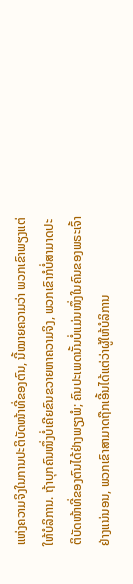ແຫ່ງຄວາມຈິງໃນການປະຕິບັດໜ້າທີ່ຂອງຕົນ, ນີ້ໝາຍຄວາມວ່າ ພວກເຂົາພຽງແຕ່ໃຫ້ບໍລິການ. ຖ້າບຸກຄົນໜຶ່ງບໍ່ເຄີຍຂົນຂວາຍຫາຄວາມຈິງ, ພວກເຂົາກໍບໍ່ສາມາດປະຕິບັດໜ້າທີ່ຂອງຕົນໄດ້ຢ່າງພຽງພໍ; ຄົນປະເພດນັ້ນບໍ່ແມ່ນໜຶ່ງໃນຄົນຂອງພຣະເຈົ້າຢ່າງແນ່ນອນ, ພວກເຂົາສາມາດຖືກເອີ້ນໄດ້ແຕ່ວ່າຜູ້ໃຫ້ບໍລິການ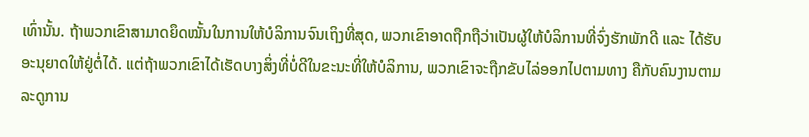ເທົ່ານັ້ນ. ຖ້າພວກເຂົາສາມາດຍຶດໝັ້ນໃນການໃຫ້ບໍລິການຈົນເຖິງທີ່ສຸດ, ພວກເຂົາອາດຖືກຖືວ່າເປັນຜູ້ໃຫ້ບໍລິການທີ່ຈົ່ງຮັກພັກດີ ແລະ ໄດ້ຮັບອະນຸຍາດໃຫ້ຢູ່ຕໍ່ໄດ້. ແຕ່ຖ້າພວກເຂົາໄດ້ເຮັດບາງສິ່ງທີ່ບໍ່ດີໃນຂະນະທີ່ໃຫ້ບໍລິການ, ພວກເຂົາຈະຖືກຂັບໄລ່ອອກໄປຕາມທາງ ຄືກັບຄົນງານຕາມລະດູການ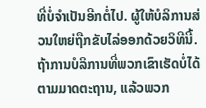ທີ່ບໍ່ຈຳເປັນອີກຕໍ່ໄປ. ຜູ້ໃຫ້ບໍລິການສ່ວນໃຫຍ່ຖືກຂັບໄລ່ອອກດ້ວຍວິທີນີ້. ຖ້າການບໍລິການທີ່ພວກເຂົາເຮັດບໍ່ໄດ້ຕາມມາດຕະຖານ, ແລ້ວພວກ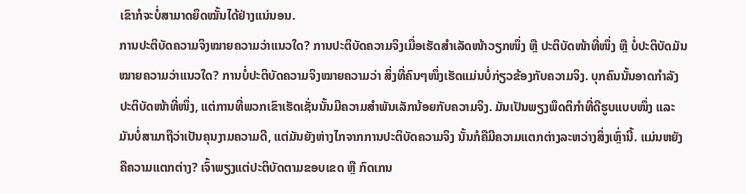ເຂົາກໍຈະບໍ່ສາມາດຍຶດໝັ້ນໄດ້ຢ່າງແນ່ນອນ.
ການປະຕິບັດຄວາມຈິງໝາຍຄວາມວ່າແນວໃດ? ການປະຕິບັດຄວາມຈິງເມື່ອເຮັດສຳເລັດໜ້າວຽກໜຶ່ງ ຫຼື ປະຕິບັດໜ້າທີ່ໜຶ່ງ ຫຼື ບໍ່ປະຕິບັດມັນໝາຍຄວາມວ່າແນວໃດ? ການບໍ່ປະຕິບັດຄວາມຈິງໝາຍຄວາມວ່າ ສິ່ງທີ່ຄົນໆໜຶ່ງເຮັດແມ່ນບໍ່ກ່ຽວຂ້ອງກັບຄວາມຈິງ. ບຸກຄົນນັ້ນອາດກຳລັງປະຕິບັດໜ້າທີ່ໜຶ່ງ, ແຕ່ການທີ່ພວກເຂົາເຮັດເຊັ່ນນັ້ນມີຄວາມສຳພັນເລັກນ້ອຍກັບຄວາມຈິງ. ມັນເປັນພຽງພຶດຕິກຳທີ່ດີຮູບແບບໜຶ່ງ ແລະ ມັນບໍ່ສາມາຖືວ່າເປັນຄຸນງາມຄວາມດີ, ແຕ່ມັນຍັງຫ່າງໄກຈາກການປະຕິບັດຄວາມຈິງ ນັ້ນກໍຄືມີຄວາມແຕກຕ່າງລະຫວ່າງສິ່ງເຫຼົ່ານີ້. ແມ່ນຫຍັງຄືຄວາມແຕກຕ່າງ? ເຈົ້າພຽງແຕ່ປະຕິບັດຕາມຂອບເຂດ ຫຼື ກົດເກນ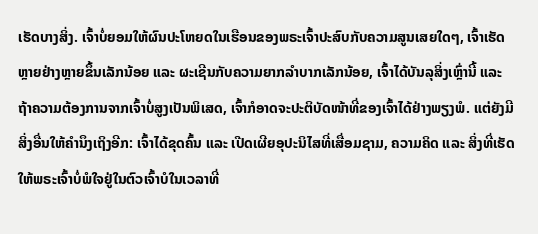ເຮັດບາງສິ່ງ. ເຈົ້າບໍ່ຍອມໃຫ້ຜົນປະໂຫຍດໃນເຮືອນຂອງພຣະເຈົ້າປະສົບກັບຄວາມສູນເສຍໃດໆ, ເຈົ້າເຮັດຫຼາຍຢ່າງຫຼາຍຂຶ້ນເລັກນ້ອຍ ແລະ ຜະເຊີນກັບຄວາມຍາກລຳບາກເລັກນ້ອຍ, ເຈົ້າໄດ້ບັນລຸສິ່ງເຫຼົ່ານີ້ ແລະ ຖ້າຄວາມຕ້ອງການຈາກເຈົ້າບໍ່ສູງເປັນພິເສດ, ເຈົ້າກໍອາດຈະປະຕິບັດໜ້າທີ່ຂອງເຈົ້າໄດ້ຢ່າງພຽງພໍ. ແຕ່ຍັງມີສິ່ງອື່ນໃຫ້ຄຳນຶງເຖິງອີກ: ເຈົ້າໄດ້ຂຸດຄົ້ນ ແລະ ເປີດເຜີຍອຸປະນິໄສທີ່ເສື່ອມຊາມ, ຄວາມຄິດ ແລະ ສິ່ງທີ່ເຮັດໃຫ້ພຣະເຈົ້າບໍ່ພໍໃຈຢູ່ໃນຕົວເຈົ້າບໍໃນເວລາທີ່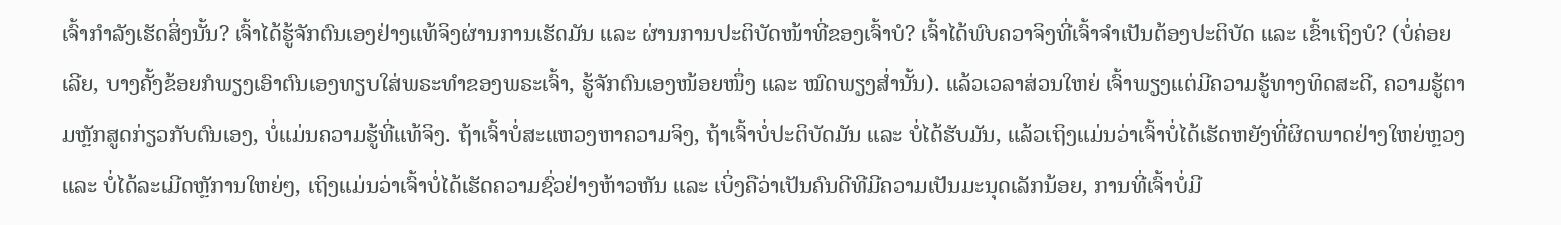ເຈົ້າກໍາລັງເຮັດສິ່ງນັ້ນ? ເຈົ້າໄດ້ຮູ້ຈັກຕົນເອງຢ່າງແທ້ຈິງຜ່ານການເຮັດມັນ ແລະ ຜ່ານການປະຕິບັດໜ້າທີ່ຂອງເຈົ້າບໍ? ເຈົ້າໄດ້ພົບຄວາຈິງທີ່ເຈົ້າຈຳເປັນຕ້ອງປະຕິບັດ ແລະ ເຂົ້າເຖິງບໍ? (ບໍ່ຄ່ອຍເລີຍ, ບາງຄັ້ງຂ້ອຍກໍພຽງເອົາຕົນເອງທຽບໃສ່ພຣະທຳຂອງພຣະເຈົ້າ, ຮູ້ຈັກຕົນເອງໜ້ອຍໜຶ່ງ ແລະ ໝົດພຽງສ່ຳນັ້ນ). ແລ້ວເວລາສ່ວນໃຫຍ່ ເຈົ້າພຽງແຕ່ມີຄວາມຮູ້ທາງທິດສະດີ, ຄວາມຮູ້ຕາມຫຼັກສູດກ່ຽວກັບຕົນເອງ, ບໍ່ແມ່ນຄວາມຮູ້ທີ່ແທ້ຈິງ. ຖ້າເຈົ້າບໍ່ສະແຫວງຫາຄວາມຈິງ, ຖ້າເຈົ້າບໍ່ປະຕິບັດມັນ ແລະ ບໍ່ໄດ້ຮັບມັນ, ແລ້ວເຖິງແມ່ນວ່າເຈົ້າບໍ່ໄດ້ເຮັດຫຍັງທີ່ຜິດພາດຢ່າງໃຫຍ່ຫຼວງ ແລະ ບໍ່ໄດ້ລະເມີດຫຼັການໃຫຍ່ໆ, ເຖິງແມ່ນວ່າເຈົ້າບໍ່ໄດ້ເຮັດຄວາມຊົ່ວຢ່າງຫ້າວຫັນ ແລະ ເບິ່ງຄືວ່າເປັນຄົນດີທີມີຄວາມເປັນມະນຸດເລັກນ້ອຍ, ການທີ່ເຈົ້າບໍ່ມີ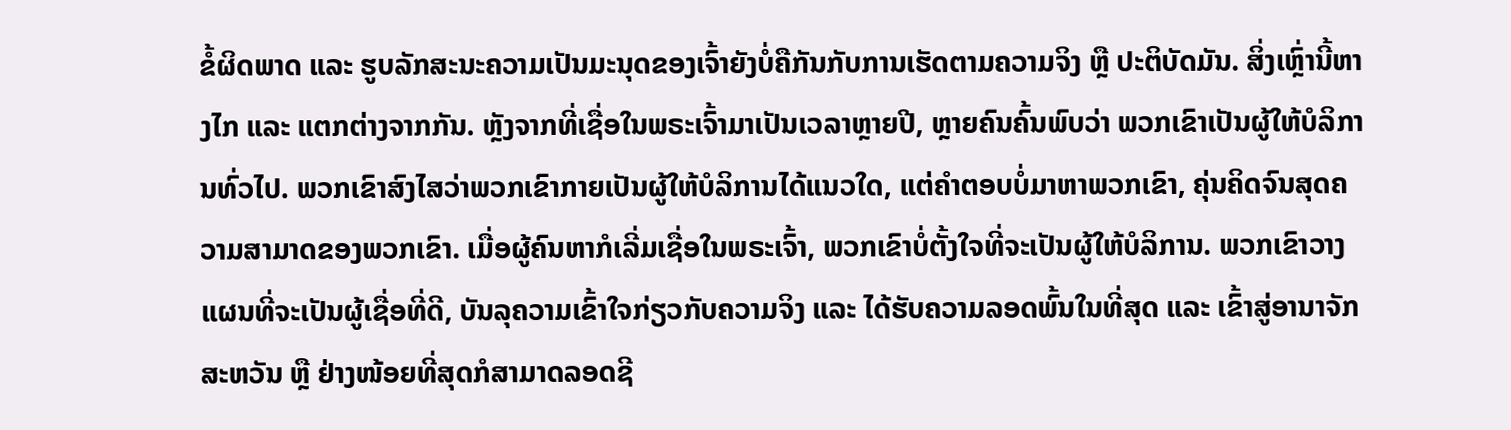ຂໍ້ຜິດພາດ ແລະ ຮູບລັກສະນະຄວາມເປັນມະນຸດຂອງເຈົ້າຍັງບໍ່ຄືກັນກັບການເຮັດຕາມຄວາມຈິງ ຫຼື ປະຕິບັດມັນ. ສິ່ງເຫຼົ່ານີ້ຫາງໄກ ແລະ ແຕກຕ່າງຈາກກັນ. ຫຼັງຈາກທີ່ເຊື່ອໃນພຣະເຈົ້າມາເປັນເວລາຫຼາຍປີ, ຫຼາຍຄົນຄົ້ນພົບວ່າ ພວກເຂົາເປັນຜູ້ໃຫ້ບໍລິການທົ່ວໄປ. ພວກເຂົາສົງໄສວ່າພວກເຂົາກາຍເປັນຜູ້ໃຫ້ບໍລິການໄດ້ແນວໃດ, ແຕ່ຄຳຕອບບໍ່ມາຫາພວກເຂົາ, ຄຸ່ນຄິດຈົນສຸດຄວາມສາມາດຂອງພວກເຂົາ. ເມື່ອຜູ້ຄົນຫາກໍເລີ່ມເຊື່ອໃນພຣະເຈົ້າ, ພວກເຂົາບໍ່ຕັ້ງໃຈທີ່ຈະເປັນຜູ້ໃຫ້ບໍລິການ. ພວກເຂົາວາງແຜນທີ່ຈະເປັນຜູ້ເຊື່ອທີ່ດີ, ບັນລຸຄວາມເຂົ້າໃຈກ່ຽວກັບຄວາມຈິງ ແລະ ໄດ້ຮັບຄວາມລອດພົ້ນໃນທີ່ສຸດ ແລະ ເຂົ້າສູ່ອານາຈັກສະຫວັນ ຫຼື ຢ່າງໜ້ອຍທີ່ສຸດກໍສາມາດລອດຊີ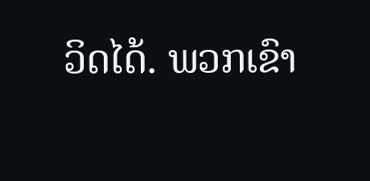ວິດໄດ້. ພວກເຂົາ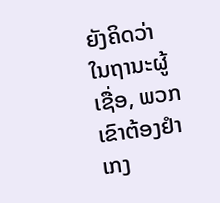ຍັງຄິດວ່າໃນຖານະຜູ້ເຊື່ອ, ພວກເຂົາຕ້ອງຢຳເກງ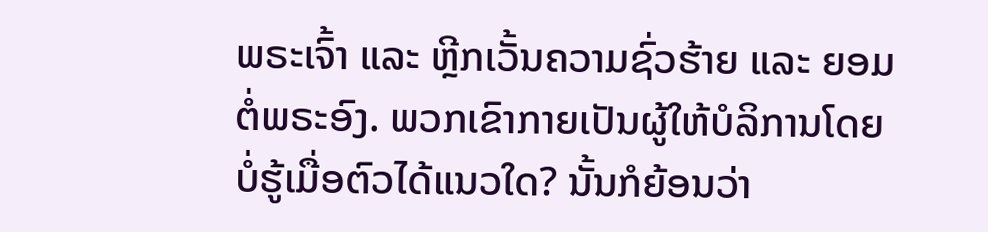ພຣະເຈົ້າ ແລະ ຫຼີກເວັ້ນຄວາມຊົ່ວຮ້າຍ ແລະ ຍອມຕໍ່ພຣະອົງ. ພວກເຂົາກາຍເປັນຜູ້ໃຫ້ບໍລິການໂດຍບໍ່ຮູ້ເມື່ອຕົວໄດ້ແນວໃດ? ນັ້ນກໍຍ້ອນວ່າ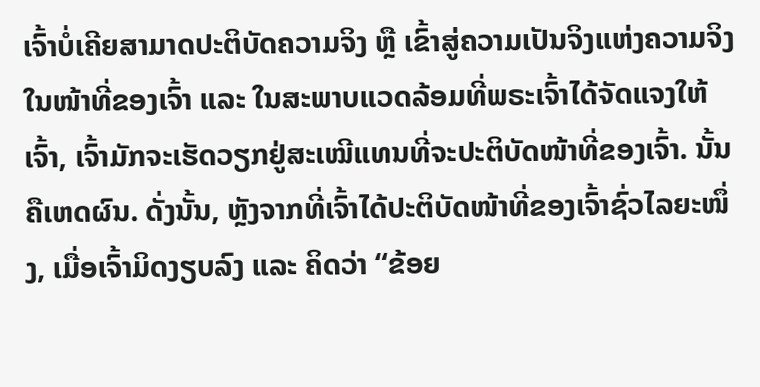ເຈົ້າບໍ່ເຄີຍສາມາດປະຕິບັດຄວາມຈິງ ຫຼື ເຂົ້າສູ່ຄວາມເປັນຈິງແຫ່ງຄວາມຈິງໃນໜ້າທີ່ຂອງເຈົ້າ ແລະ ໃນສະພາບແວດລ້ອມທີ່ພຣະເຈົ້າໄດ້ຈັດແຈງໃຫ້ເຈົ້າ, ເຈົ້າມັກຈະເຮັດວຽກຢູ່ສະເໝີແທນທີ່ຈະປະຕິບັດໜ້າທີ່ຂອງເຈົ້າ. ນັ້ນຄືເຫດຜົນ. ດັ່ງນັ້ນ, ຫຼັງຈາກທີ່ເຈົ້າໄດ້ປະຕິບັດໜ້າທີ່ຂອງເຈົ້າຊົ່ວໄລຍະໜຶ່ງ, ເມື່ອເຈົ້າມິດງຽບລົງ ແລະ ຄິດວ່າ “ຂ້ອຍ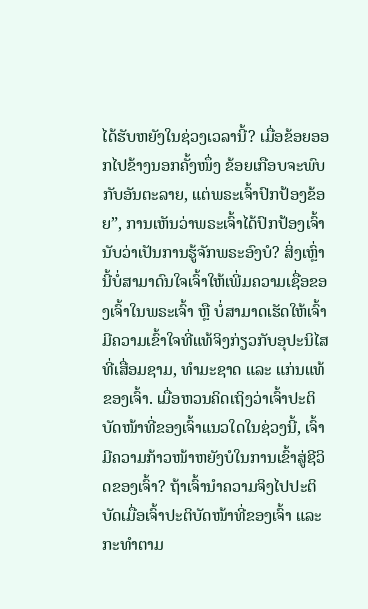ໄດ້ຮັບຫຍັງໃນຊ່ວງເວລານີ້? ເມື່ອຂ້ອຍອອກໄປຂ້າງນອກຄັ້ງໜຶ່ງ ຂ້ອຍເກືອບຈະພົບກັບອັນຕະລາຍ, ແຕ່ພຣະເຈົ້າປົກປ້ອງຂ້ອຍ”, ການເຫັນວ່າພຣະເຈົ້າໄດ້ປົກປ້ອງເຈົ້ານັບວ່າເປັນການຮູ້ຈັກພຣະອົງບໍ? ສິ່ງເຫຼົ່ານີ້ບໍ່ສາມາດົນໃຈເຈົ້າໃຫ້ເພີ່ມຄວາມເຊື່ອຂອງເຈົ້າໃນພຣະເຈົ້າ ຫຼື ບໍ່ສາມາດເຮັດໃຫ້ເຈົ້າມີຄວາມເຂົ້າໃຈທີ່ແທ້ຈິງກ່ຽວກັບອຸປະນິໄສທີ່ເສື່ອມຊາມ, ທຳມະຊາດ ແລະ ແກ່ນແທ້ຂອງເຈົ້າ. ເມື່ອຫວນຄິດເຖິງວ່າເຈົ້າປະຕິບັດໜ້າທີ່ຂອງເຈົ້າແນວໃດໃນຊ່ວງນີ້, ເຈົ້າມີຄວາມກ້າວໜ້າຫຍັງບໍໃນການເຂົ້າສູ່ຊີວິດຂອງເຈົ້າ? ຖ້າເຈົ້ານຳຄວາມຈິງໄປປະຕິບັດເມື່ອເຈົ້າປະຕິບັດໜ້າທີ່ຂອງເຈົ້າ ແລະ ກະທຳຕາມ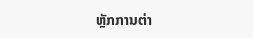ຫຼັກການຕ່າ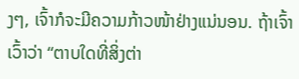ງໆ, ເຈົ້າກໍຈະມີຄວາມກ້າວໜ້າຢ່າງແນ່ນອນ. ຖ້າເຈົ້າເວົ້າວ່າ “ຕາບໃດທີ່ສິ່ງຕ່າ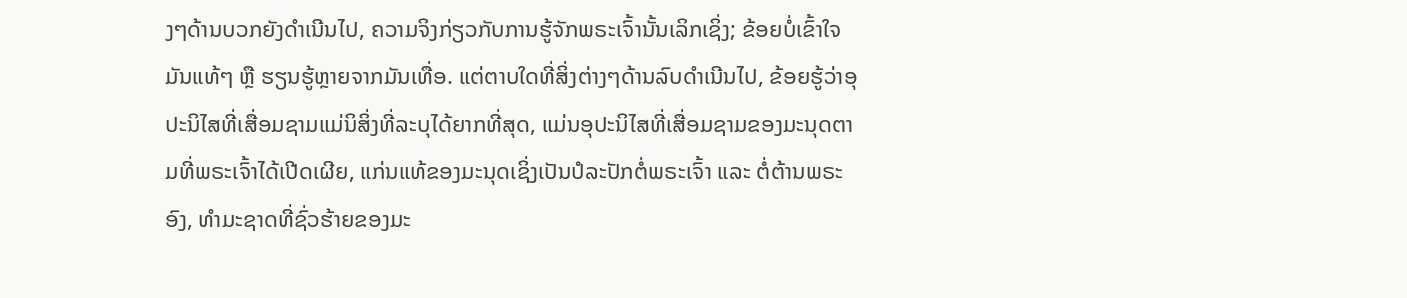ງໆດ້ານບວກຍັງດຳເນີນໄປ, ຄວາມຈິງກ່ຽວກັບການຮູ້ຈັກພຣະເຈົ້ານັ້ນເລິກເຊິ່ງ; ຂ້ອຍບໍ່ເຂົ້າໃຈມັນແທ້ໆ ຫຼື ຮຽນຮູ້ຫຼາຍຈາກມັນເທື່ອ. ແຕ່ຕາບໃດທີ່ສິ່ງຕ່າງໆດ້ານລົບດຳເນີນໄປ, ຂ້ອຍຮູ້ວ່າອຸປະນິໄສທີ່ເສື່ອມຊາມແມ່ນິສິ່ງທີ່ລະບຸໄດ້ຍາກທີ່ສຸດ, ແມ່ນອຸປະນິໄສທີ່ເສື່ອມຊາມຂອງມະນຸດຕາມທີ່ພຣະເຈົ້າໄດ້ເປີດເຜີຍ, ແກ່ນແທ້ຂອງມະນຸດເຊິ່ງເປັນປໍລະປັກຕໍ່ພຣະເຈົ້າ ແລະ ຕໍ່ຕ້ານພຣະອົງ, ທຳມະຊາດທີ່ຊົ່ວຮ້າຍຂອງມະ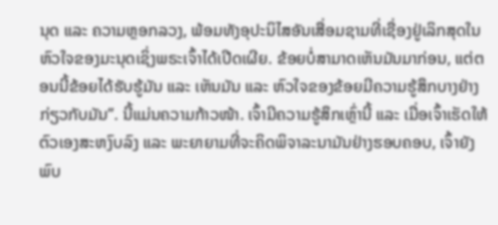ນຸດ ແລະ ຄວາມຫຼອກລວງ, ພ້ອມທັງອຸປະນິໄສອັນເສື່ອມຊາມທີ່ເຊື່ອງຢູ່ເລິກສຸດໃນຫົວໃຈຂອງມະນຸດເຊິ່ງພຣະເຈົ້າໄດ້ເປີດເຜີຍ. ຂ້ອຍບໍ່ສາມາດເຫັນມັນມາກ່ອນ, ແຕ່ຕອນນີ້ຂ້ອຍໄດ້ຮັບຮູ້ມັນ ແລະ ເຫັນມັນ ແລະ ຫົວໃຈຂອງຂ້ອຍມີຄວາມຮູ້ສຶກບາງຢ່າງກ່ຽວກັບມັນ”. ນີ້ແມ່ນຄວາມກ້າວໜ້າ. ເຈົ້າມີຄວາມຮູ້ສຶກເຫຼົ່ານີ້ ແລະ ເມື່ອເຈົ້າເຮັດໃຫ້ຕົວເອງສະຫງົບລົງ ແລະ ພະຍາຍາມທີ່ຈະຄິດພິຈາລະນາມັນຢ່າງຮອບຄອບ, ເຈົ້າຍັງພົບ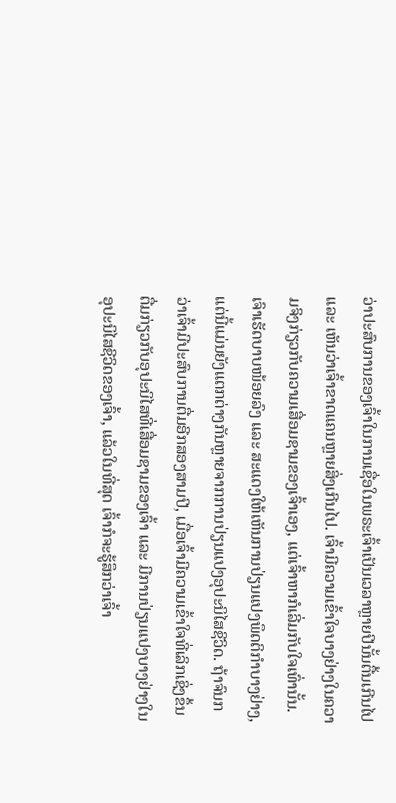ວ່າປະສົບການຂອງເຈົ້າໃນການເຊື່ອໃນພຣະເຈົ້າເປັນເວລາຫຼາຍປີນັ້ນຕື້ນເກີນໄປ ແລະ ເຫັນວ່າເຈົ້າຂາດແຄນຫຼາຍສິ່ງເກີນໄປ. ເຈົ້າມີຄວາມເຂົ້າໃຈບາງຢ່າງໃນຄວາມຈິງກ່ຽວກັບຄວາມເສື່ອມຊາມຂອງເຈົ້າເອງ, ແຕ່ເຈົ້າຫາກໍເລີ່ມກັບໃຈເທົ່ານັ້ນ. ເຈົາເຮັດບາບໜ້ອຍລົງ ແລະ ສະແດງໃຫ້ເຫັນການປ່ຽນແປງພຶດຕິກຳບາງຢ່າງ, ແຕ່ນີ້ແມ່ນຍັງແຕກຕ່າງກັນຫຼາຍຈາກການປ່ຽນແປງອຸປະນິໄສຊີວິດ. ຖ້າຈົນກວ່າເຈົ້າມີປະສົບການຕື່ມອີກສອງສາມປີ, ເມື່ອເຈົ້າມີຄວາມເຂົ້າໃຈທີ່ເລິກເຊິ່ງຂຶ້ນຕື່ມກ່ຽວກັບອຸປະນິໄສທີ່ເສື່ອມຊາມຂອງເຈົ້າ ແລະ ມີການປ່ຽນແປງບາງຢ່າງໃນອຸປະນິໄສຊີວິດຂອງເຈົ້າ, ແລ້ວໃນທີ່ສຸດ ເຈົ້າກໍຈະຮູ້ສຶກວ່າເຈົ້າ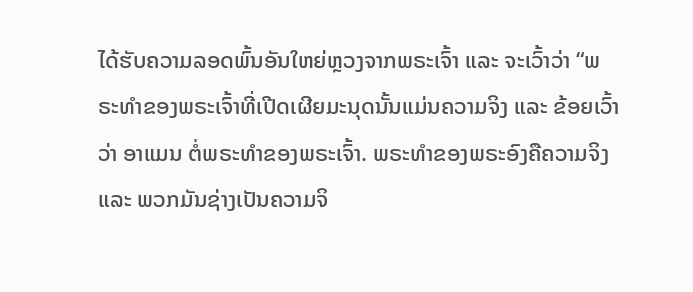ໄດ້ຮັບຄວາມລອດພົ້ນອັນໃຫຍ່ຫຼວງຈາກພຣະເຈົ້າ ແລະ ຈະເວົ້າວ່າ “ພຣະທຳຂອງພຣະເຈົ້າທີ່ເປີດເຜີຍມະນຸດນັ້ນແມ່ນຄວາມຈິງ ແລະ ຂ້ອຍເວົ້າວ່າ ອາແມນ ຕໍ່ພຣະທຳຂອງພຣະເຈົ້າ. ພຣະທຳຂອງພຣະອົງຄືຄວາມຈິງ ແລະ ພວກມັນຊ່າງເປັນຄວາມຈິ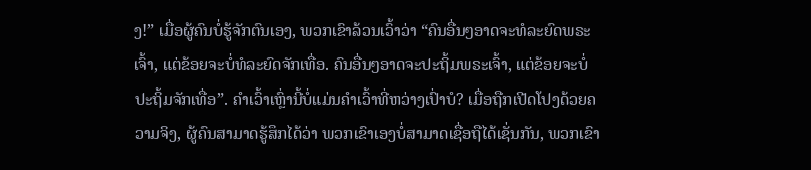ງ!” ເມື່ອຜູ້ຄົນບໍ່ຮູ້ຈັກຕົນເອງ, ພວກເຂົາລ້ວນເວົ້າວ່າ “ຄົນອື່ນໆອາດຈະທໍລະຍົດພຣະເຈົ້າ, ແຕ່ຂ້ອຍຈະບໍ່ທໍລະຍົດຈັກເທື່ອ. ຄົນອື່ນໆອາດຈະປະຖິ້ມພຣະເຈົ້າ, ແຕ່ຂ້ອຍຈະບໍ່ປະຖິ້ມຈັກເທື່ອ”. ຄຳເວົ້າເຫຼົ່ານີ້ບໍ່ແມ່ນຄຳເວົ້າທີ່ຫວ່າງເປົ່າບໍ? ເມື່ອຖືກເປີດໂປງດ້ວຍຄວາມຈິງ, ຜູ້ຄົນສາມາດຮູ້ສຶກໄດ້ວ່າ ພວກເຂົາເອງບໍ່ສາມາດເຊື່ອຖືໄດ້ເຊັ່ນກັນ, ພວກເຂົາ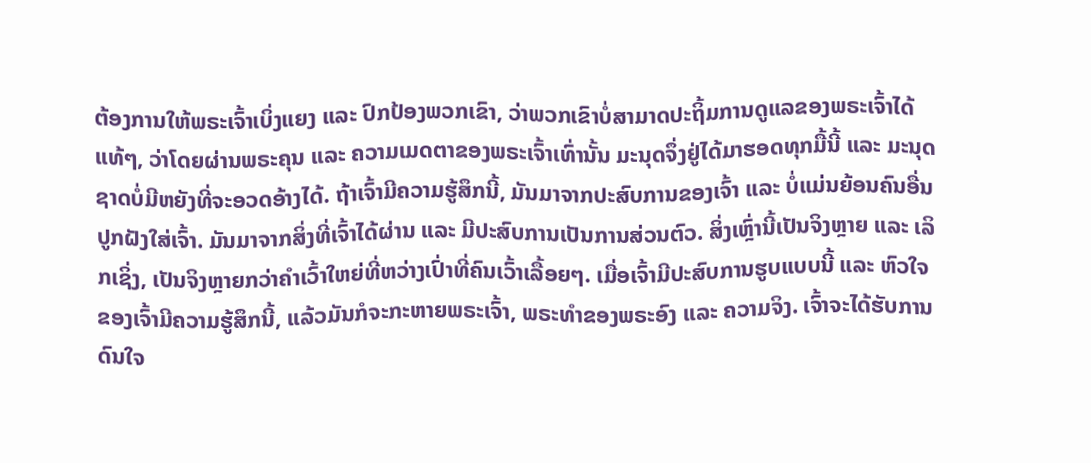ຕ້ອງການໃຫ້ພຣະເຈົ້າເບິ່ງແຍງ ແລະ ປົກປ້ອງພວກເຂົາ, ວ່າພວກເຂົາບໍ່ສາມາດປະຖິ້ມການດູແລຂອງພຣະເຈົ້າໄດ້ແທ້ໆ, ວ່າໂດຍຜ່ານພຣະຄຸນ ແລະ ຄວາມເມດຕາຂອງພຣະເຈົ້າເທົ່ານັ້ນ ມະນຸດຈຶ່ງຢູ່ໄດ້ມາຮອດທຸກມື້ນີ້ ແລະ ມະນຸດຊາດບໍ່ມີຫຍັງທີ່ຈະອວດອ້າງໄດ້. ຖ້າເຈົ້າມີຄວາມຮູ້ສຶກນີ້, ມັນມາຈາກປະສົບການຂອງເຈົ້າ ແລະ ບໍ່ແມ່ນຍ້ອນຄົນອື່ນປູກຝັງໃສ່ເຈົ້າ. ມັນມາຈາກສິ່ງທີ່ເຈົ້າໄດ້ຜ່ານ ແລະ ມີປະສົບການເປັນການສ່ວນຕົວ. ສິ່ງເຫຼົ່ານີ້ເປັນຈິງຫຼາຍ ແລະ ເລິກເຊິ່ງ, ເປັນຈິງຫຼາຍກວ່າຄຳເວົ້າໃຫຍ່ທີ່ຫວ່າງເປົ່າທີ່ຄົນເວົ້າເລື້ອຍໆ. ເມື່ອເຈົ້າມີປະສົບການຮູບແບບນີ້ ແລະ ຫົວໃຈຂອງເຈົ້າມີຄວາມຮູ້ສຶກນີ້, ແລ້ວມັນກໍຈະກະຫາຍພຣະເຈົ້າ, ພຣະທຳຂອງພຣະອົງ ແລະ ຄວາມຈິງ. ເຈົ້າຈະໄດ້ຮັບການດົນໃຈ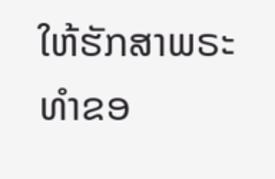ໃຫ້ຮັກສາພຣະທຳຂອ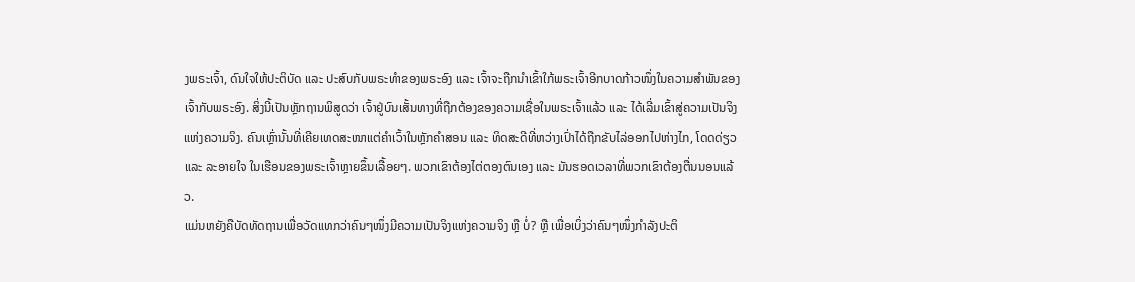ງພຣະເຈົ້າ, ດົນໃຈໃຫ້ປະຕິບັດ ແລະ ປະສົບກັບພຣະທຳຂອງພຣະອົງ ແລະ ເຈົ້າຈະຖືກນຳເຂົ້າໃກ້ພຣະເຈົ້າອີກບາດກ້າວໜຶ່ງໃນຄວາມສຳພັນຂອງເຈົ້າກັບພຣະອົງ. ສິ່ງນີ້ເປັນຫຼັກຖານພິສູດວ່າ ເຈົ້າຢູ່ບົນເສັ້ນທາງທີ່ຖືກຕ້ອງຂອງຄວາມເຊື່ອໃນພຣະເຈົ້າແລ້ວ ແລະ ໄດ້ເລີ່ມເຂົ້າສູ່ຄວາມເປັນຈິງແຫ່ງຄວາມຈິງ. ຄົນເຫຼົ່ານັ້ນທີ່ເຄີຍເທດສະໜາແຕ່ຄຳເວົ້າໃນຫຼັກຄຳສອນ ແລະ ທິດສະດີທີ່ຫວ່າງເປົ່າໄດ້ຖືກຂັບໄລ່ອອກໄປຫ່າງໄກ, ໂດດດ່ຽວ ແລະ ລະອາຍໃຈ ໃນເຮືອນຂອງພຣະເຈົ້າຫຼາຍຂຶ້ນເລື້ອຍໆ. ພວກເຂົາຕ້ອງໄຕ່ຕອງຕົນເອງ ແລະ ມັນຮອດເວລາທີ່ພວກເຂົາຕ້ອງຕື່ນນອນແລ້ວ.
ແມ່ນຫຍັງຄືບັດທັດຖານເພື່ອວັດແທກວ່າຄົນໆໜຶ່ງມີຄວາມເປັນຈິງແຫ່ງຄວາມຈິງ ຫຼື ບໍ່? ຫຼື ເພື່ອເບິ່ງວ່າຄົນໆໜຶ່ງກຳລັງປະຕິ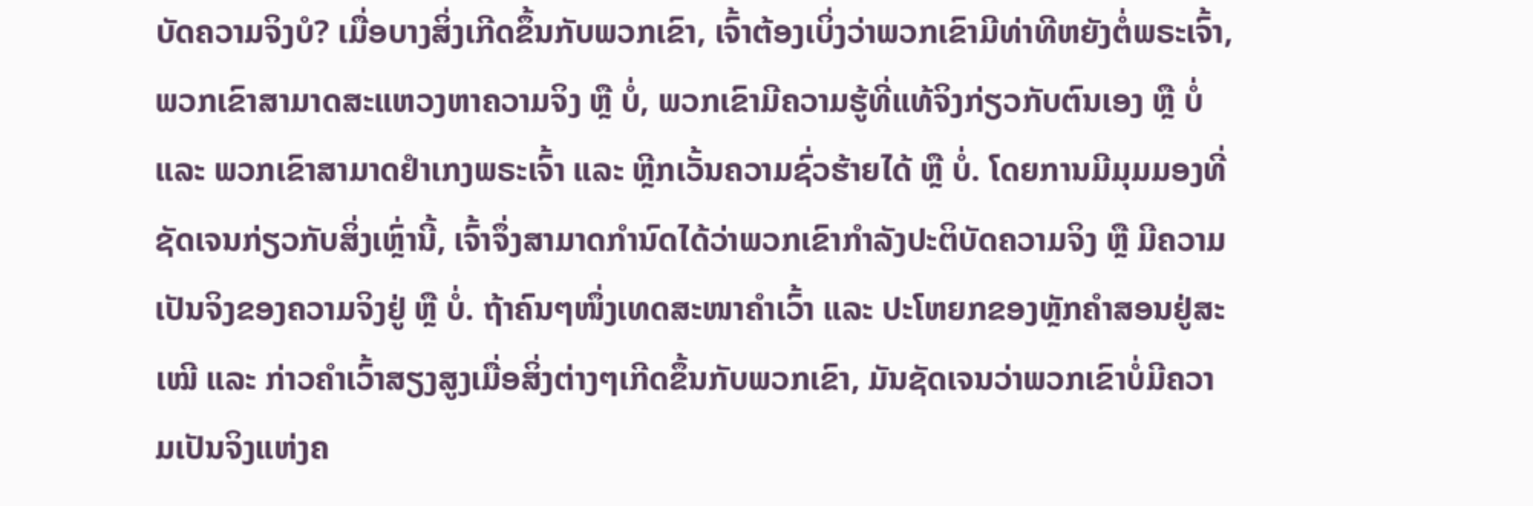ບັດຄວາມຈິງບໍ? ເມື່ອບາງສິ່ງເກີດຂຶ້ນກັບພວກເຂົາ, ເຈົ້າຕ້ອງເບິ່ງວ່າພວກເຂົາມີທ່າທີຫຍັງຕໍ່ພຣະເຈົ້າ, ພວກເຂົາສາມາດສະແຫວງຫາຄວາມຈິງ ຫຼື ບໍ່, ພວກເຂົາມີຄວາມຮູ້ທີ່ແທ້ຈິງກ່ຽວກັບຕົນເອງ ຫຼື ບໍ່ ແລະ ພວກເຂົາສາມາດຢຳເກງພຣະເຈົ້າ ແລະ ຫຼີກເວັ້ນຄວາມຊົ່ວຮ້າຍໄດ້ ຫຼື ບໍ່. ໂດຍການມີມຸມມອງທີ່ຊັດເຈນກ່ຽວກັບສິ່ງເຫຼົ່ານີ້, ເຈົ້າຈຶ່ງສາມາດກຳນົດໄດ້ວ່າພວກເຂົາກຳລັງປະຕິບັດຄວາມຈິງ ຫຼື ມີຄວາມເປັນຈິງຂອງຄວາມຈິງຢູ່ ຫຼື ບໍ່. ຖ້າຄົນໆໜຶ່ງເທດສະໜາຄຳເວົ້າ ແລະ ປະໂຫຍກຂອງຫຼັກຄຳສອນຢູ່ສະເໝີ ແລະ ກ່າວຄຳເວົ້າສຽງສູງເມື່ອສິ່ງຕ່າງໆເກີດຂຶ້ນກັບພວກເຂົາ, ມັນຊັດເຈນວ່າພວກເຂົາບໍ່ມີຄວາມເປັນຈິງແຫ່ງຄ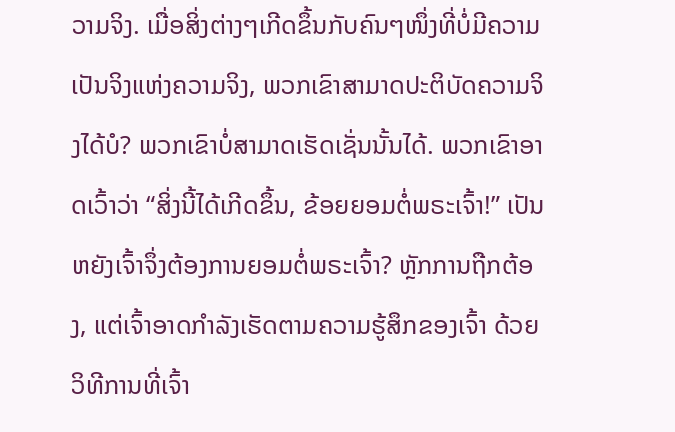ວາມຈິງ. ເມື່ອສິ່ງຕ່າງໆເກີດຂຶ້ນກັບຄົນໆໜຶ່ງທີ່ບໍ່ມີຄວາມເປັນຈິງແຫ່ງຄວາມຈິງ, ພວກເຂົາສາມາດປະຕິບັດຄວາມຈິງໄດ້ບໍ? ພວກເຂົາບໍ່ສາມາດເຮັດເຊັ່ນນັ້ນໄດ້. ພວກເຂົາອາດເວົ້າວ່າ “ສິ່ງນີ້ໄດ້ເກີດຂຶ້ນ, ຂ້ອຍຍອມຕໍ່ພຣະເຈົ້າ!” ເປັນຫຍັງເຈົ້າຈຶ່ງຕ້ອງການຍອມຕໍ່ພຣະເຈົ້າ? ຫຼັກການຖືກຕ້ອງ, ແຕ່ເຈົ້າອາດກຳລັງເຮັດຕາມຄວາມຮູ້ສຶກຂອງເຈົ້າ ດ້ວຍວິທີການທີ່ເຈົ້າ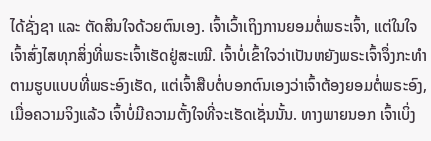ໄດ້ຊັ່ງຊາ ແລະ ຕັດສິນໃຈດ້ວຍຕົນເອງ. ເຈົ້າເວົ້າເຖິງການຍອມຕໍ່ພຣະເຈົ້າ, ແຕ່ໃນໃຈ ເຈົ້າສົ່ງໄສທຸກສິ່ງທີ່ພຣະເຈົ້າເຮັດຢູ່ສະເໝີ. ເຈົ້າບໍ່ເຂົ້າໃຈວ່າເປັນຫຍັງພຣະເຈົ້າຈຶ່ງກະທຳຕາມຮູບແບບທີ່ພຣະອົງເຮັດ, ແຕ່ເຈົ້າສືບຕໍ່ບອກຕົນເອງວ່າເຈົ້າຕ້ອງຍອມຕໍ່ພຣະອົງ, ເມື່ອຄວາມຈິງແລ້ວ ເຈົ້າບໍ່ມີຄວາມຕັ້ງໃຈທີ່ຈະເຮັດເຊັ່ນນັ້ນ. ທາງພາຍນອກ ເຈົ້າເບິ່ງ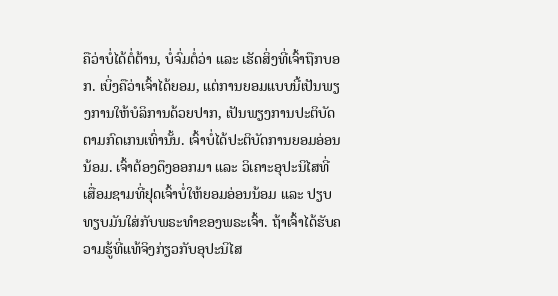ຄືວ່າບໍ່ໄດ້ຕໍ່ຕ້ານ, ບໍ່ຈົ່ມຕໍ່ວ່າ ແລະ ເຮັດສິ່ງທີ່ເຈົ້າຖືກບອກ. ເບິ່ງຄືວ່າເຈົ້າໄດ້ຍອມ, ແຕ່ການຍອມແບບນີ້ເປັນພຽງການໃຫ້ບໍລິການດ້ວຍປາກ, ເປັນພຽງການປະຕິບັດຕາມກົດເກນເທົ່ານັ້ນ. ເຈົ້າບໍ່ໄດ້ປະຕິບັດການຍອມອ່ອນນ້ອມ. ເຈົ້າຕ້ອງດຶງອອກມາ ແລະ ວິເຄາະອຸປະນິໄສທີ່ເສື່ອມຊາມທີ່ຢຸດເຈົ້າບໍ່ໃຫ້ຍອມອ່ອນນ້ອມ ແລະ ປຽບທຽບມັນໃສ່ກັບພຣະທຳຂອງພຣະເຈົ້າ. ຖ້າເຈົ້າໄດ້ຮັບຄວາມຮູ້ທີ່ແທ້ຈິງກ່ຽວກັບອຸປະນິໄສ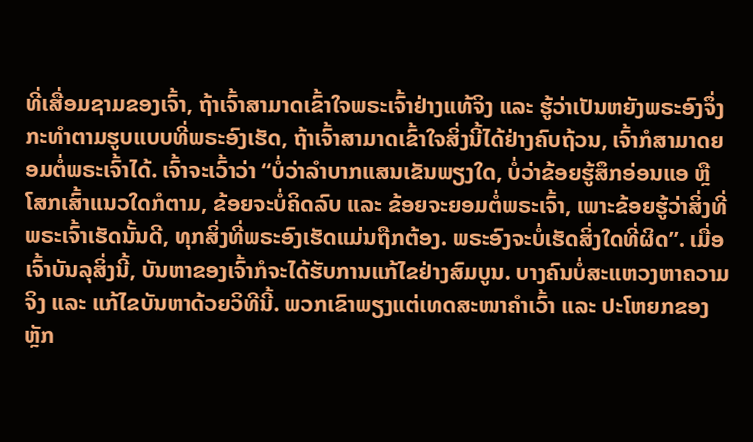ທີ່ເສື່ອມຊາມຂອງເຈົ້າ, ຖ້າເຈົ້າສາມາດເຂົ້າໃຈພຣະເຈົ້າຢ່າງແທ້ຈິງ ແລະ ຮູ້ວ່າເປັນຫຍັງພຣະອົງຈຶ່ງກະທຳຕາມຮູບແບບທີ່ພຣະອົງເຮັດ, ຖ້າເຈົ້າສາມາດເຂົ້າໃຈສິ່ງນີ້ໄດ້ຢ່າງຄົບຖ້ວນ, ເຈົ້າກໍສາມາດຍອມຕໍ່ພຣະເຈົ້າໄດ້. ເຈົ້າຈະເວົ້າວ່າ “ບໍ່ວ່າລຳບາກແສນເຂັນພຽງໃດ, ບໍ່ວ່າຂ້ອຍຮູ້ສຶກອ່ອນແອ ຫຼື ໂສກເສົ້າແນວໃດກໍຕາມ, ຂ້ອຍຈະບໍ່ຄິດລົບ ແລະ ຂ້ອຍຈະຍອມຕໍ່ພຣະເຈົ້າ, ເພາະຂ້ອຍຮູ້ວ່າສິ່ງທີ່ພຣະເຈົ້າເຮັດນັ້ນດີ, ທຸກສິ່ງທີ່ພຣະອົງເຮັດແມ່ນຖືກຕ້ອງ. ພຣະອົງຈະບໍ່ເຮັດສິ່ງໃດທີ່ຜິດ”. ເມື່ອເຈົ້າບັນລຸສິ່ງນີ້, ບັນຫາຂອງເຈົ້າກໍຈະໄດ້ຮັບການແກ້ໄຂຢ່າງສົມບູນ. ບາງຄົນບໍ່ສະແຫວງຫາຄວາມຈິງ ແລະ ແກ້ໄຂບັນຫາດ້ວຍວິທີນີ້. ພວກເຂົາພຽງແຕ່ເທດສະໜາຄຳເວົ້າ ແລະ ປະໂຫຍກຂອງຫຼັກ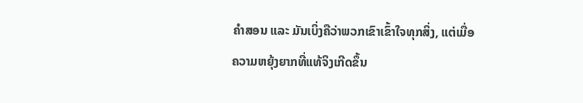ຄຳສອນ ແລະ ມັນເບິ່ງຄືວ່າພວກເຂົາເຂົ້າໃຈທຸກສິ່ງ, ແຕ່ເມື່ອຄວາມຫຍຸ້ງຍາກທີ່ແທ້ຈິງເກີດຂຶ້ນ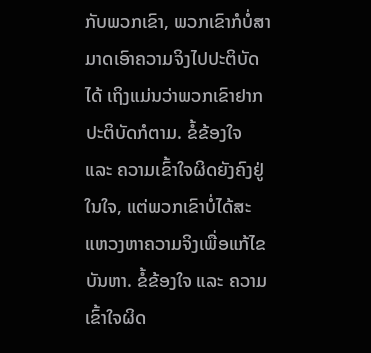ກັບພວກເຂົາ, ພວກເຂົາກໍບໍ່ສາມາດເອົາຄວາມຈິງໄປປະຕິບັດໄດ້ ເຖິງແມ່ນວ່າພວກເຂົາຢາກປະຕິບັດກໍຕາມ. ຂໍ້ຂ້ອງໃຈ ແລະ ຄວາມເຂົ້າໃຈຜິດຍັງຄົງຢູ່ໃນໃຈ, ແຕ່ພວກເຂົາບໍ່ໄດ້ສະແຫວງຫາຄວາມຈິງເພື່ອແກ້ໄຂບັນຫາ. ຂໍ້ຂ້ອງໃຈ ແລະ ຄວາມເຂົ້າໃຈຜິດ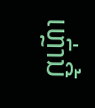ເຫຼົ່ານີ້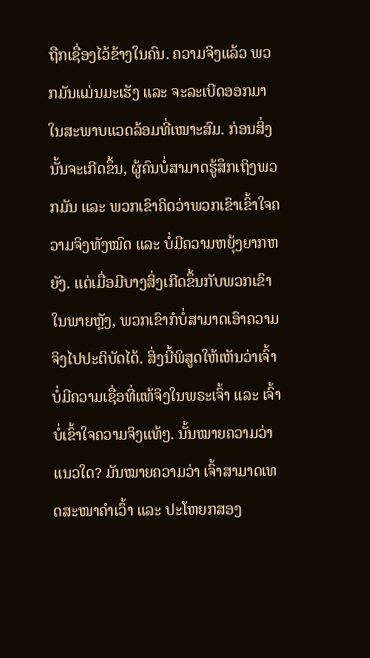ຖືກເຊື່ອງໄວ້ຂ້າງໃນຄົນ. ຄວາມຈິງແລ້ວ ພວກມັນແມ່ນມະເຮັງ ແລະ ຈະລະເບີດອອກມາໃນສະພາບແວດລ້ອມທີ່ເໝາະສົມ. ກ່ອນສິ່ງນັ້ນຈະເກີດຂຶ້ນ, ຜູ້ຄົນບໍ່ສາມາດຮູ້ສຶກເຖິງພວກມັນ ແລະ ພວກເຂົາຄິດວ່າພວກເຂົາເຂົ້າໃຈຄວາມຈິງທັງໝົດ ແລະ ບໍ່ມີຄວາມຫຍຸ້ງຍາກຫຍັງ. ແຕ່ເມື່ອມີບາງສິ່ງເກີດຂຶ້ນກັບພວກເຂົາໃນພາຍຫຼັງ, ພວກເຂົາກໍບໍ່ສາມາດເອົາຄວາມຈິງໄປປະຕິບັດໄດ້. ສິ່ງນີ້ພິສູດໃຫ້ເຫັນວ່າເຈົ້າບໍ່ມີຄວາມເຊື່ອທີ່ແທ້ຈິງໃນພຣະເຈົ້າ ແລະ ເຈົ້າບໍ່ເຂົ້າໃຈຄວາມຈິງແທ້ໆ. ນັ້ນໝາຍຄວາມວ່າແນວໃດ? ມັນໝາຍຄວາມວ່າ ເຈົ້າສາມາດເທດສະໜາຄຳເວົ້າ ແລະ ປະໂຫຍກສອງ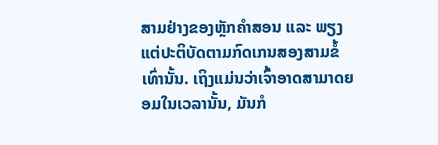ສາມຢ່າງຂອງຫຼັກຄຳສອນ ແລະ ພຽງແຕ່ປະຕິບັດຕາມກົດເກນສອງສາມຂໍ້ເທົ່ານັ້ນ. ເຖິງແມ່ນວ່າເຈົ້າອາດສາມາດຍອມໃນເວລານັ້ນ, ມັນກໍ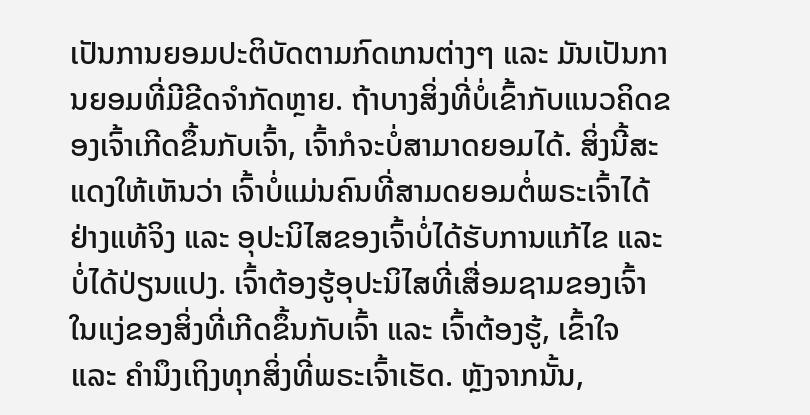ເປັນການຍອມປະຕິບັດຕາມກົດເກນຕ່າງໆ ແລະ ມັນເປັນການຍອມທີ່ມີຂີດຈຳກັດຫຼາຍ. ຖ້າບາງສິ່ງທີ່ບໍ່ເຂົ້າກັບແນວຄິດຂອງເຈົ້າເກີດຂຶ້ນກັບເຈົ້າ, ເຈົ້າກໍຈະບໍ່ສາມາດຍອມໄດ້. ສິ່ງນີ້ສະແດງໃຫ້ເຫັນວ່າ ເຈົ້າບໍ່ແມ່ນຄົນທີ່ສາມດຍອມຕໍ່ພຣະເຈົ້າໄດ້ຢ່າງແທ້ຈິງ ແລະ ອຸປະນິໄສຂອງເຈົ້າບໍ່ໄດ້ຮັບການແກ້ໄຂ ແລະ ບໍ່ໄດ້ປ່ຽນແປງ. ເຈົ້າຕ້ອງຮູ້ອຸປະນິໄສທີ່ເສື່ອມຊາມຂອງເຈົ້າໃນແງ່ຂອງສິ່ງທີ່ເກີດຂຶ້ນກັບເຈົ້າ ແລະ ເຈົ້າຕ້ອງຮູ້, ເຂົ້າໃຈ ແລະ ຄຳນຶງເຖິງທຸກສິ່ງທີ່ພຣະເຈົ້າເຮັດ. ຫຼັງຈາກນັ້ນ,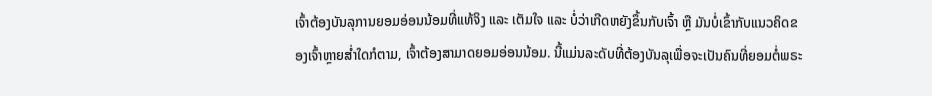ເຈົ້າຕ້ອງບັນລຸການຍອມອ່ອນນ້ອມທີ່ແທ້ຈິງ ແລະ ເຕັມໃຈ ແລະ ບໍ່ວ່າເກີດຫຍັງຂຶ້ນກັບເຈົ້າ ຫຼື ມັນບໍ່ເຂົ້າກັບແນວຄິດຂອງເຈົ້າຫຼາຍສ່ຳໃດກໍຕາມ, ເຈົ້າຕ້ອງສາມາດຍອມອ່ອນນ້ອມ. ນີ້ແມ່ນລະດັບທີ່ຕ້ອງບັນລຸເພື່ອຈະເປັນຄົນທີ່ຍອມຕໍ່ພຣະ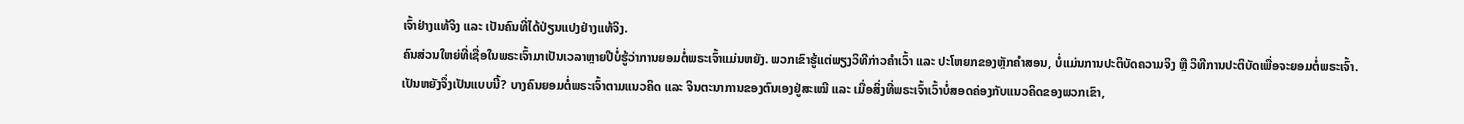ເຈົ້າຢ່າງແທ້ຈິງ ແລະ ເປັນຄົນທີ່ໄດ້ປ່ຽນແປງຢ່າງແທ້ຈິງ.
ຄົນສ່ວນໃຫຍ່ທີ່ເຊື່ອໃນພຣະເຈົ້າມາເປັນເວລາຫຼາຍປີບໍ່ຮູ້ວ່າການຍອມຕໍ່ພຣະເຈົ້າແມ່ນຫຍັງ. ພວກເຂົາຮູ້ແຕ່ພຽງວິທີກ່າວຄຳເວົ້າ ແລະ ປະໂຫຍກຂອງຫຼັກຄຳສອນ, ບໍ່ແມ່ນການປະຕິບັດຄວາມຈິງ ຫຼື ວິທີການປະຕິບັດເພື່ອຈະຍອມຕໍ່ພຣະເຈົ້າ. ເປັນຫຍັງຈຶ່ງເປັນແບບນີ້? ບາງຄົນຍອມຕໍ່ພຣະເຈົ້າຕາມແນວຄິດ ແລະ ຈິນຕະນາການຂອງຕົນເອງຢູ່ສະເໝີ ແລະ ເມື່ອສິ່ງທີ່ພຣະເຈົ້າເວົ້າບໍ່ສອດຄ່ອງກັບແນວຄິດຂອງພວກເຂົາ,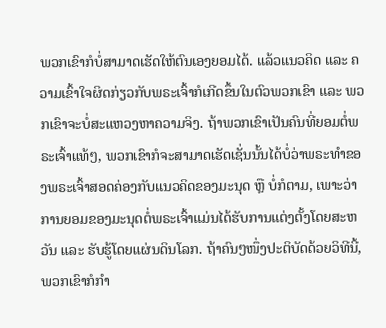ພວກເຂົາກໍບໍ່ສາມາດເຮັດໃຫ້ຕົນເອງຍອມໄດ້. ແລ້ວແນວຄິດ ແລະ ຄວາມເຂົ້າໃຈຜິດກ່ຽວກັບພຣະເຈົ້າກໍເກີດຂຶ້ນໃນຕົວພວກເຂົາ ແລະ ພວກເຂົາຈະບໍ່ສະແຫວງຫາຄວາມຈິງ. ຖ້າພວກເຂົາເປັນຄົນທີ່ຍອມຕໍ່ພຣະເຈົ້າແທ້ໆ, ພວກເຂົາກໍຈະສາມາດເຮັດເຊັ່ນນັ້ນໄດ້ບໍ່ວ່າພຣະທຳຂອງພຣະເຈົ້າສອດຄ່ອງກັບແນວຄິດຂອງມະນຸດ ຫຼື ບໍ່ກໍຕາມ, ເພາະວ່າການຍອມຂອງມະນຸດຕໍ່ພຣະເຈົ້າແມ່ນໄດ້ຮັບການແຕ່ງຕັ້ງໂດຍສະຫວັນ ແລະ ຮັບຮູ້ໂດຍແຜ່ນດິນໂລກ. ຖ້າຄົນໆໜຶ່ງປະຕິບັດດ້ວຍວິທີນີ້, ພວກເຂົາກໍກຳ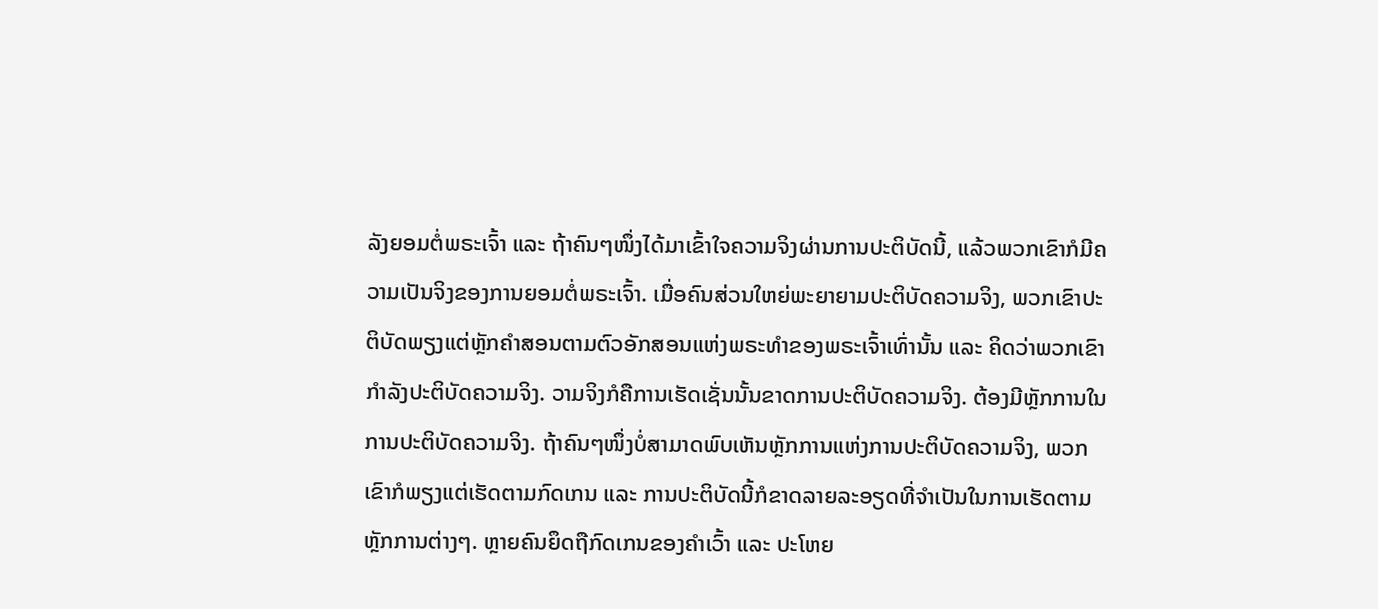ລັງຍອມຕໍ່ພຣະເຈົ້າ ແລະ ຖ້າຄົນໆໜຶ່ງໄດ້ມາເຂົ້າໃຈຄວາມຈິງຜ່ານການປະຕິບັດນີ້, ແລ້ວພວກເຂົາກໍມີຄວາມເປັນຈິງຂອງການຍອມຕໍ່ພຣະເຈົ້າ. ເມື່ອຄົນສ່ວນໃຫຍ່ພະຍາຍາມປະຕິບັດຄວາມຈິງ, ພວກເຂົາປະຕິບັດພຽງແຕ່ຫຼັກຄຳສອນຕາມຕົວອັກສອນແຫ່ງພຣະທຳຂອງພຣະເຈົ້າເທົ່ານັ້ນ ແລະ ຄິດວ່າພວກເຂົາກຳລັງປະຕິບັດຄວາມຈິງ. ວາມຈິງກໍຄືການເຮັດເຊັ່ນນັ້ນຂາດການປະຕິບັດຄວາມຈິງ. ຕ້ອງມີຫຼັກການໃນການປະຕິບັດຄວາມຈິງ. ຖ້າຄົນໆໜຶ່ງບໍ່ສາມາດພົບເຫັນຫຼັກການແຫ່ງການປະຕິບັດຄວາມຈິງ, ພວກເຂົາກໍພຽງແຕ່ເຮັດຕາມກົດເກນ ແລະ ການປະຕິບັດນີ້ກໍຂາດລາຍລະອຽດທີ່ຈຳເປັນໃນການເຮັດຕາມຫຼັກການຕ່າງໆ. ຫຼາຍຄົນຍຶດຖືກົດເກນຂອງຄຳເວົ້າ ແລະ ປະໂຫຍ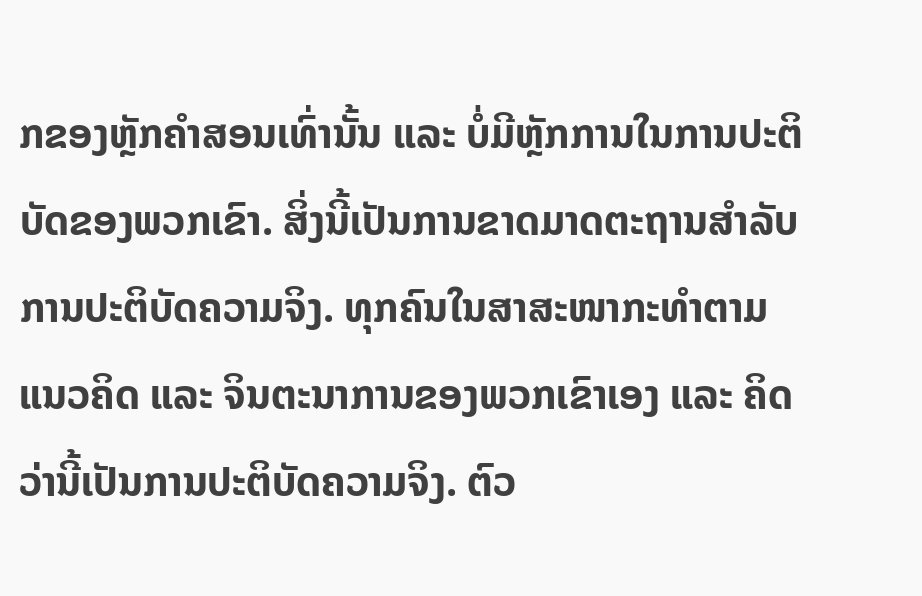ກຂອງຫຼັກຄຳສອນເທົ່ານັ້ນ ແລະ ບໍ່ມີຫຼັກການໃນການປະຕິບັດຂອງພວກເຂົາ. ສິ່ງນີ້ເປັນການຂາດມາດຕະຖານສຳລັບການປະຕິບັດຄວາມຈິງ. ທຸກຄົນໃນສາສະໜາກະທຳຕາມແນວຄິດ ແລະ ຈິນຕະນາການຂອງພວກເຂົາເອງ ແລະ ຄິດວ່ານີ້ເປັນການປະຕິບັດຄວາມຈິງ. ຕົວ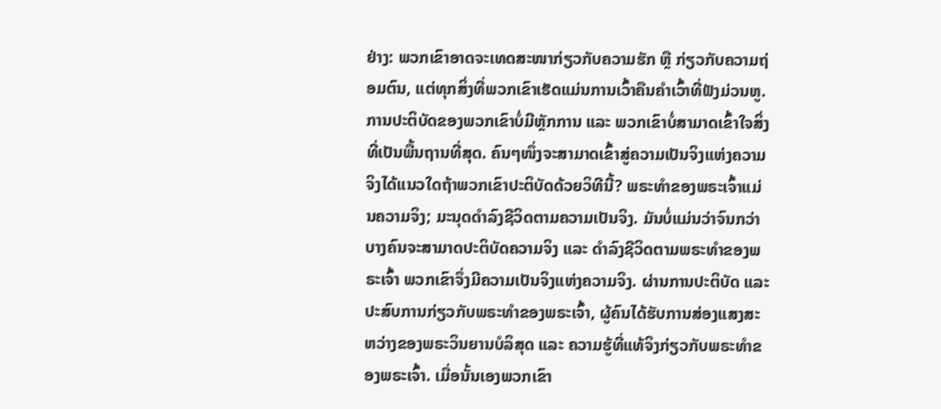ຢ່າງ: ພວກເຂົາອາດຈະເທດສະໜາກ່ຽວກັບຄວາມຮັກ ຫຼື ກ່ຽວກັບຄວາມຖ່ອມຕົນ, ແຕ່ທຸກສິ່ງທີ່ພວກເຂົາເຮັດແມ່ນການເວົ້າຄືນຄຳເວົ້າທີ່ຟັງມ່ວນຫູ. ການປະຕິບັດຂອງພວກເຂົາບໍ່ມີຫຼັກການ ແລະ ພວກເຂົາບໍ່ສາມາດເຂົ້າໃຈສິ່ງທີ່ເປັນພື້ນຖານທີ່ສຸດ. ຄົນໆໜຶ່ງຈະສາມາດເຂົ້າສູ່ຄວາມເປັນຈິງແຫ່ງຄວາມຈິງໄດ້ແນວໃດຖ້າພວກເຂົາປະຕິບັດດ້ວຍວິທີນີ້? ພຣະທຳຂອງພຣະເຈົ້າແມ່ນຄວາມຈິງ; ມະນຸດດຳລົງຊີວິດຕາມຄວາມເປັນຈິງ. ມັນບໍ່ແມ່ນວ່າຈົນກວ່າບາງຄົນຈະສາມາດປະຕິບັດຄວາມຈິງ ແລະ ດຳລົງຊີວິດຕາມພຣະທຳຂອງພຣະເຈົ້າ ພວກເຂົາຈຶ່ງມີຄວາມເປັນຈິງແຫ່ງຄວາມຈິງ. ຜ່ານການປະຕິບັດ ແລະ ປະສົບການກ່ຽວກັບພຣະທຳຂອງພຣະເຈົ້າ, ຜູ້ຄົນໄດ້ຮັບການສ່ອງແສງສະຫວ່າງຂອງພຣະວິນຍານບໍລິສຸດ ແລະ ຄວາມຮູ້ທີ່ແທ້ຈິງກ່ຽວກັບພຣະທຳຂອງພຣະເຈົ້າ. ເມື່ອນັ້ນເອງພວກເຂົາ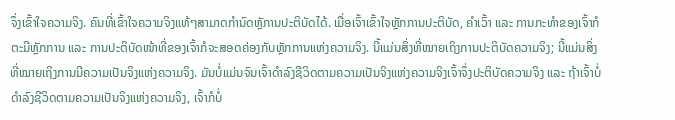ຈຶ່ງເຂົ້າໃຈຄວາມຈິງ. ຄົນທີ່ເຂົ້າໃຈຄວາມຈິງແທ້ໆສາມາດກຳນົດຫຼັການປະຕິບັດໄດ້. ເມື່ອເຈົ້າເຂົ້າໃຈຫຼັກການປະຕິບັດ, ຄຳເວົ້າ ແລະ ການກະທຳຂອງເຈົ້າກໍຕະມີຫຼັກການ ແລະ ການປະຕິບັດໜ້າທີ່ຂອງເຈົ້າກໍຈະສອດຄ່ອງກັບຫຼັກການແຫ່ງຄວາມຈິງ. ນີ້ແມ່ນສິ່ງທີ່ໝາຍເຖິງການປະຕິບັດຄວາມຈິງ; ນີ້ແມ່ນສິ່ງທີ່ໝາຍເຖິງການມີຄວາມເປັນຈິງແຫ່ງຄວາມຈິງ. ມັນບໍ່ແມ່ນຈົນເຈົ້າດຳລົງຊີວິດຕາມຄວາມເປັນຈິງແຫ່ງຄວາມຈິງເຈົ້າຈຶ່ງປະຕິບັດຄວາມຈິງ ແລະ ຖ້າເຈົ້າບໍ່ດຳລົງຊີວິດຕາມຄວາມເປັນຈິງແຫ່ງຄວາມຈິງ, ເຈົ້າກໍບໍ່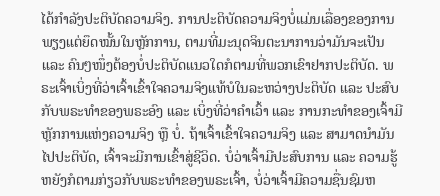ໄດ້ກຳລັງປະຕິບັດຄວາມຈິງ. ການປະຕິບັດຄວາມຈິງບໍ່ແມ່ນເລື່ອງຂອງການພຽງແຕ່ຍຶດໝັ້ນໃນຫຼັກການ, ຕາມທີ່ມະນຸດຈິນຕະນາການວ່າມັນຈະເປັນ ແລະ ຄົນໆໜຶ່ງຕ້ອງບໍ່ປະຕິບັດແນວໃດກໍຕາມທີ່ພວກເຂົາຢາກປະຕິບັດ. ພຣະເຈົ້າເບິ່ງທີ່ວ່າເຈົ້າເຂົ້າໃຈຄວາມຈິງແທ້ບໍໃນລະຫວ່າງປະຕິບັດ ແລະ ປະສົບກັບພຣະທຳຂອງພຣະອົງ ແລະ ເບິ່ງທີ່ວ່າຄຳເວົ້າ ແລະ ການກະທຳຂອງເຈົ້າມີຫຼັກການແຫ່ງຄວາມຈິງ ຫຼື ບໍ່. ຖ້າເຈົ້າເຂົ້າໃຈຄວາມຈິງ ແລະ ສາມາດນຳມັນໄປປະຕິບັດ, ເຈົ້າຈະມີການເຂົ້າສູ່ຊີວິດ. ບໍ່ວ່າເຈົ້າມີປະສົບການ ແລະ ຄວາມຮູ້ຫຍັງກໍຕາມກ່ຽວກັບພຣະທຳຂອງພຣະເຈົ້າ, ບໍ່ວ່າເຈົ້າມີຄວາມຊື່ນຊົມຫ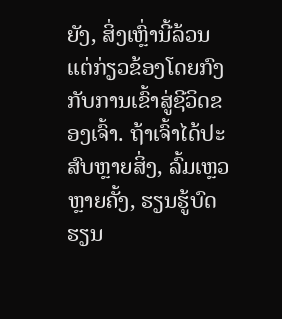ຍັງ, ສິ່ງເຫຼົ່ານີ້ລ້ວນແຕ່ກ່ຽວຂ້ອງໂດຍກົງກັບການເຂົ້າສູ່ຊີວິດຂອງເຈົ້າ. ຖ້າເຈົ້າໄດ້ປະສົບຫຼາຍສິ່ງ, ລົ້ມເຫຼວຫຼາຍຄັ້ງ, ຮຽນຮູ້ບົດຮຽນ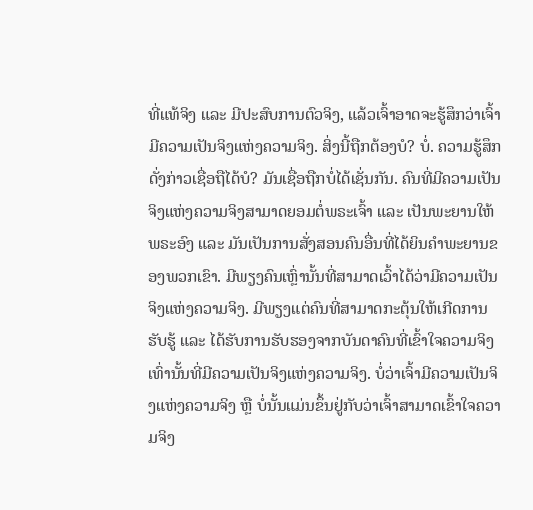ທີ່ແທ້ຈິງ ແລະ ມີປະສົບການຕົວຈິງ, ແລ້ວເຈົ້າອາດຈະຮູ້ສຶກວ່າເຈົ້າມີຄວາມເປັນຈິງແຫ່ງຄວາມຈິງ. ສິ່ງນີ້ຖືກຕ້ອງບໍ? ບໍ່. ຄວາມຮູ້ສຶກດັ່ງກ່າວເຊື່ອຖືໄດ້ບໍ? ມັນເຊື່ອຖືກບໍ່ໄດ້ເຊັ່ນກັນ. ຄົນທີ່ມີຄວາມເປັນຈິງແຫ່ງຄວາມຈິງສາມາດຍອມຕໍ່ພຣະເຈົ້າ ແລະ ເປັນພະຍານໃຫ້ພຣະອົງ ແລະ ມັນເປັນການສັ່ງສອນຄົນອື່ນທີ່ໄດ້ຍິນຄຳພະຍານຂອງພວກເຂົາ. ມີພຽງຄົນເຫຼົ່ານັ້ນທີ່ສາມາດເວົ້າໄດ້ວ່າມີຄວາມເປັນຈິງແຫ່ງຄວາມຈິງ. ມີພຽງແຕ່ຄົນທີ່ສາມາດກະຕຸ້ນໃຫ້ເກີດການຮັບຮູ້ ແລະ ໄດ້ຮັບການຮັບຮອງຈາກບັນດາຄົນທີ່ເຂົ້າໃຈຄວາມຈິງເທົ່ານັ້ນທີ່ມີຄວາມເປັນຈິງແຫ່ງຄວາມຈິງ. ບໍ່ວ່າເຈົ້າມີຄວາມເປັນຈິງແຫ່ງຄວາມຈິງ ຫຼື ບໍ່ນັ້ນແມ່ນຂຶ້ນຢູ່ກັບວ່າເຈົ້າສາມາດເຂົ້າໃຈຄວາມຈິງ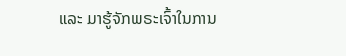ແລະ ມາຮູ້ຈັກພຣະເຈົ້າໃນການ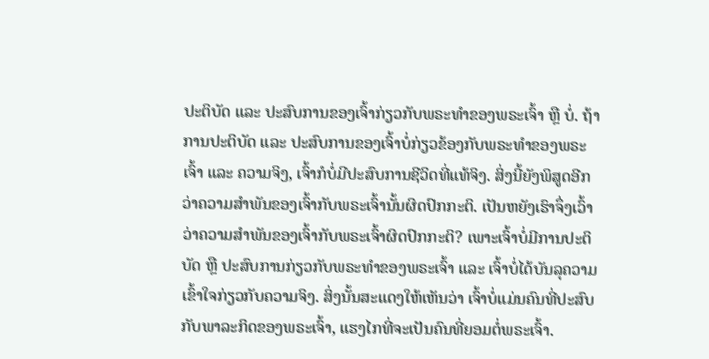ປະຕິບັດ ແລະ ປະສົບການຂອງເຈົ້າກ່ຽວກັບພຣະທຳຂອງພຣະເຈົ້າ ຫຼື ບໍ່. ຖ້າການປະຕິບັດ ແລະ ປະສົບການຂອງເຈົ້າບໍ່ກ່ຽວຂ້ອງກັບພຣະທຳຂອງພຣະເຈົ້າ ແລະ ຄວາມຈິງ, ເຈົ້າກໍບໍ່ມີປະສົບການຊີວິດທີ່ແທ້ຈິງ. ສິ່ງນີ້ຍັງພິສູດອີກວ່າຄວາມສຳພັນຂອງເຈົ້າກັບພຣະເຈົ້ານັ້ນຜິດປົກກະຕິ. ເປັນຫຍັງເຮົາຈຶ່ງເວົ້າວ່າຄວາມສຳພັນຂອງເຈົ້າກັບພຣະເຈົ້າຜິດປົກກະຕິ? ເພາະເຈົ້າບໍ່ມີການປະຕິບັດ ຫຼື ປະສົບການກ່ຽວກັບພຣະທຳຂອງພຣະເຈົ້າ ແລະ ເຈົ້າບໍ່ໄດ້ບັນລຸຄວາມເຂົ້າໃຈກ່ຽວກັບຄວາມຈິງ. ສິ່ງນັ້ນສະແດງໃຫ້ເຫັນວ່າ ເຈົ້າບໍ່ແມ່ນຄົນທີ່ປະສົບກັບພາລະກິດຂອງພຣະເຈົ້າ, ແຮງໄກທີ່ຈະເປັນຄົນທີ່ຍອມຕໍ່ພຣະເຈົ້າ.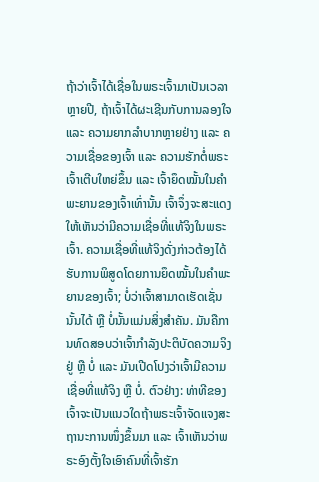ຖ້າວ່າເຈົ້າໄດ້ເຊື່ອໃນພຣະເຈົ້າມາເປັນເວລາຫຼາຍປີ, ຖ້າເຈົ້າໄດ້ຜະເຊີນກັບການລອງໃຈ ແລະ ຄວາມຍາກລຳບາກຫຼາຍຢ່າງ ແລະ ຄວາມເຊື່ອຂອງເຈົ້າ ແລະ ຄວາມຮັກຕໍ່ພຣະເຈົ້າເຕີບໃຫຍ່ຂຶ້ນ ແລະ ເຈົ້າຍຶດໝັ້ນໃນຄຳພະຍານຂອງເຈົ້າເທົ່ານັ້ນ ເຈົ້າຈຶ່ງຈະສະແດງໃຫ້ເຫັນວ່າມີຄວາມເຊື່ອທີ່ແທ້ຈິງໃນພຣະເຈົ້າ. ຄວາມເຊື່ອທີ່ແທ້ຈິງດັ່ງກ່າວຕ້ອງໄດ້ຮັບການພິສູດໂດຍການຍຶດໝັ້ນໃນຄຳພະຍານຂອງເຈົ້າ; ບໍ່ວ່າເຈົ້າສາມາດເຮັດເຊັ່ນນັ້ນໄດ້ ຫຼື ບໍ່ນັ້ນແມ່ນສິ່ງສຳຄັນ. ມັນຄືການທົດສອບວ່າເຈົ້າກຳລັງປະຕິບັດຄວາມຈິງຢູ່ ຫຼື ບໍ່ ແລະ ມັນເປີດໂປງວ່າເຈົ້າມີຄວາມເຊື່ອທີ່ແທ້ຈິງ ຫຼື ບໍ່. ຕົວຢ່າງ: ທ່າທີຂອງເຈົ້າຈະເປັນແນວໃດຖ້າພຣະເຈົ້າຈັດແຈງສະຖານະການໜຶ່ງຂຶ້ນມາ ແລະ ເຈົ້າເຫັນວ່າພຣະອົງຕັ້ງໃຈເອົາຄົນທີ່ເຈົ້າຮັກ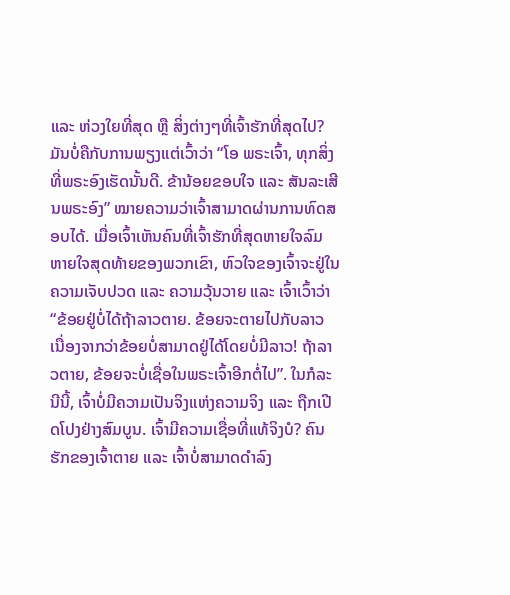ແລະ ຫ່ວງໃຍທີ່ສຸດ ຫຼື ສິ່ງຕ່າງໆທີ່ເຈົ້າຮັກທີ່ສຸດໄປ? ມັນບໍ່ຄືກັບການພຽງແຕ່ເວົ້າວ່າ “ໂອ ພຣະເຈົ້າ, ທຸກສິ່ງທີ່ພຣະອົງເຮັດນັ້ນດີ. ຂ້ານ້ອຍຂອບໃຈ ແລະ ສັນລະເສີນພຣະອົງ” ໝາຍຄວາມວ່າເຈົ້າສາມາດຜ່ານການທົດສອບໄດ້. ເມື່ອເຈົ້າເຫັນຄົນທີ່ເຈົ້າຮັກທີ່ສຸດຫາຍໃຈລົມຫາຍໃຈສຸດທ້າຍຂອງພວກເຂົາ, ຫົວໃຈຂອງເຈົ້າຈະຢູ່ໃນຄວາມເຈັບປວດ ແລະ ຄວາມວຸ້ນວາຍ ແລະ ເຈົ້າເວົ້າວ່າ “ຂ້ອຍຢູ່ບໍ່ໄດ້ຖ້າລາວຕາຍ. ຂ້ອຍຈະຕາຍໄປກັບລາວ ເນື່ອງຈາກວ່າຂ້ອຍບໍ່ສາມາດຢູ່ໄດ້ໂດຍບໍ່ມີລາວ! ຖ້າລາວຕາຍ, ຂ້ອຍຈະບໍ່ເຊື່ອໃນພຣະເຈົ້າອີກຕໍ່ໄປ”. ໃນກໍລະນີນີ້, ເຈົ້າບໍ່ມີຄວາມເປັນຈິງແຫ່ງຄວາມຈິງ ແລະ ຖືກເປີດໂປງຢ່າງສົມບູນ. ເຈົ້າມີຄວາມເຊື່ອທີ່ແທ້ຈິງບໍ? ຄົນຮັກຂອງເຈົ້າຕາຍ ແລະ ເຈົ້າບໍ່ສາມາດດຳລົງ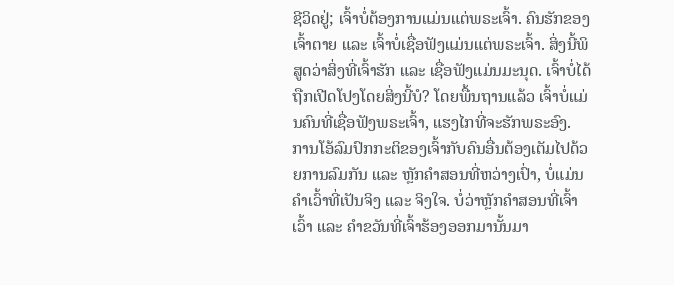ຊີວິດຢູ່; ເຈົ້າບໍ່ຕ້ອງການແມ່ນແຕ່ພຣະເຈົ້າ. ຄົນຮັກຂອງເຈົ້າຕາຍ ແລະ ເຈົ້າບໍ່ເຊື່ອຟັງແມ່ນແຕ່ພຣະເຈົ້າ. ສິ່ງນີ້ພິສູດວ່າສິ່ງທີ່ເຈົ້າຮັກ ແລະ ເຊື່ອຟັງແມ່ນມະນຸດ. ເຈົ້າບໍ່ໄດ້ຖືກເປີດໂປງໂດຍສິ່ງນີ້ບໍ? ໂດຍພື້ນຖານແລ້ວ ເຈົ້າບໍ່ແມ່ນຄົນທີ່ເຊື່ອຟັງພຣະເຈົ້າ, ແຮງໄກທີ່ຈະຮັກພຣະອົງ. ການໂອ້ລົມປົກກະຕິຂອງເຈົ້າກັບຄົນອື່ນຕ້ອງເຕັມໄປດ້ວຍການລົມກັນ ແລະ ຫຼັກຄຳສອນທີ່ຫວ່າງເປົ່າ, ບໍ່ແມ່ນຄຳເວົ້າທີ່ເປັນຈິງ ແລະ ຈິງໃຈ. ບໍ່ວ່າຫຼັກຄຳສອນທີ່ເຈົ້າເວົ້າ ແລະ ຄຳຂວັນທີ່ເຈົ້າຮ້ອງອອກມານັ້ນມາ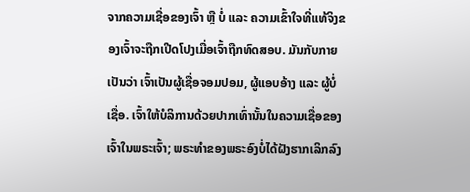ຈາກຄວາມເຊື່ອຂອງເຈົ້າ ຫຼື ບໍ່ ແລະ ຄວາມເຂົ້າໃຈທີ່ແທ້ຈິງຂອງເຈົ້າຈະຖືກເປີດໂປງເມື່ອເຈົ້າຖືກທົດສອບ. ມັນກັບກາຍເປັນວ່າ ເຈົ້າເປັນຜູ້ເຊື່ອຈອມປອມ, ຜູ້ແອບອ້າງ ແລະ ຜູ້ບໍ່ເຊື່ອ. ເຈົ້າໃຫ້ບໍລິການດ້ວຍປາກເທົ່ານັ້ນໃນຄວາມເຊື່ອຂອງເຈົ້າໃນພຣະເຈົ້າ; ພຣະທຳຂອງພຣະອົງບໍ່ໄດ້ຝັງຮາກເລິກລົງ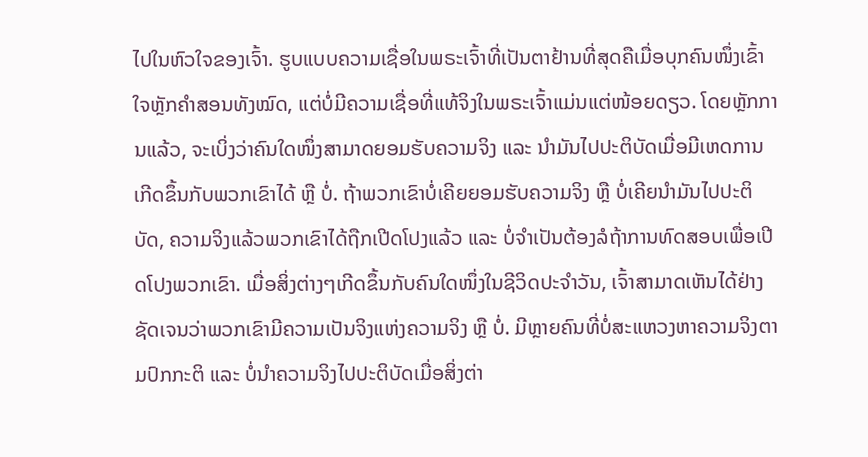ໄປໃນຫົວໃຈຂອງເຈົ້າ. ຮູບແບບຄວາມເຊື່ອໃນພຣະເຈົ້າທີ່ເປັນຕາຢ້ານທີ່ສຸດຄືເມື່ອບຸກຄົນໜຶ່ງເຂົ້າໃຈຫຼັກຄຳສອນທັງໝົດ, ແຕ່ບໍ່ມີຄວາມເຊື່ອທີ່ແທ້ຈິງໃນພຣະເຈົ້າແມ່ນແຕ່ໜ້ອຍດຽວ. ໂດຍຫຼັກການແລ້ວ, ຈະເບິ່ງວ່າຄົນໃດໜຶ່ງສາມາດຍອມຮັບຄວາມຈິງ ແລະ ນຳມັນໄປປະຕິບັດເມື່ອມີເຫດການເກີດຂຶ້ນກັບພວກເຂົາໄດ້ ຫຼື ບໍ່. ຖ້າພວກເຂົາບໍ່ເຄີຍຍອມຮັບຄວາມຈິງ ຫຼື ບໍ່ເຄີຍນຳມັນໄປປະຕິບັດ, ຄວາມຈິງແລ້ວພວກເຂົາໄດ້ຖືກເປີດໂປງແລ້ວ ແລະ ບໍ່ຈຳເປັນຕ້ອງລໍຖ້າການທົດສອບເພື່ອເປີດໂປງພວກເຂົາ. ເມື່ອສິ່ງຕ່າງໆເກີດຂຶ້ນກັບຄົນໃດໜຶ່ງໃນຊີວິດປະຈຳວັນ, ເຈົ້າສາມາດເຫັນໄດ້ຢ່າງຊັດເຈນວ່າພວກເຂົາມີຄວາມເປັນຈິງແຫ່ງຄວາມຈິງ ຫຼື ບໍ່. ມີຫຼາຍຄົນທີ່ບໍ່ສະແຫວງຫາຄວາມຈິງຕາມປົກກະຕິ ແລະ ບໍ່ນຳຄວາມຈິງໄປປະຕິບັດເມື່ອສິ່ງຕ່າ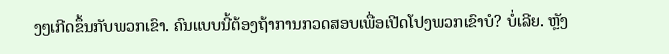ງໆເກີດຂຶ້ນກັບພວກເຂົາ. ຄົນແບບນີ້ຕ້ອງຖ້າການກວດສອບເພື່ອເປີດໂປງພວກເຂົາບໍ? ບໍ່ເລີຍ. ຫຼັງ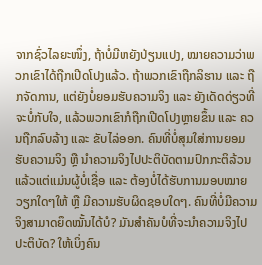ຈາກຊົ່ວໄລຍະໜຶ່ງ, ຖ້າບໍ່ມີຫຍັງປ່ຽນແປງ, ໝາຍຄວາມວ່າພວກເຂົາໄດ້ຖືກເປີດໂປງແລ້ວ. ຖ້າພວກເຂົາຖືກລິຮານ ແລະ ຖືກຈັດການ, ແຕ່ຍັງບໍ່ຍອມຮັບຄວາມຈິງ ແລະ ຍັງເດັດດ່ຽວທີ່ຈະບໍ່ກັບໃຈ, ແລ້ວພວກເຂົາກໍຖືກເປີດໂປງຫຼາຍຂຶ້ນ ແລະ ຄວນຖືກລົບລ້າງ ແລະ ຂັບໄລ່ອອກ. ຄົນທີ່ບໍ່ສຸມໃສ່ການຍອມຮັບຄວາມຈິງ ຫຼື ນຳຄວາມຈິງໄປປະຕິບັດຕາມປົກກະຕິລ້ວນແລ້ວແຕ່ແມ່ນຜູ້ບໍ່ເຊື່ອ ແລະ ຕ້ອງບໍ່ໄດ້ຮັບການມອບໝາຍວຽກໃດໆໃຫ້ ຫຼື ມີຄວາມຮັບຜິດຊອບໃດໆ. ຄົນທີ່ບໍ່ມີຄວາມຈິງສາມາດຍຶດໝັ້ນໄດ້ບໍ? ມັນສຳຄັນບໍທີ່ຈະນຳຄວາມຈິງໄປປະຕິບັດ? ໃຫ້ເບິ່ງຄົນ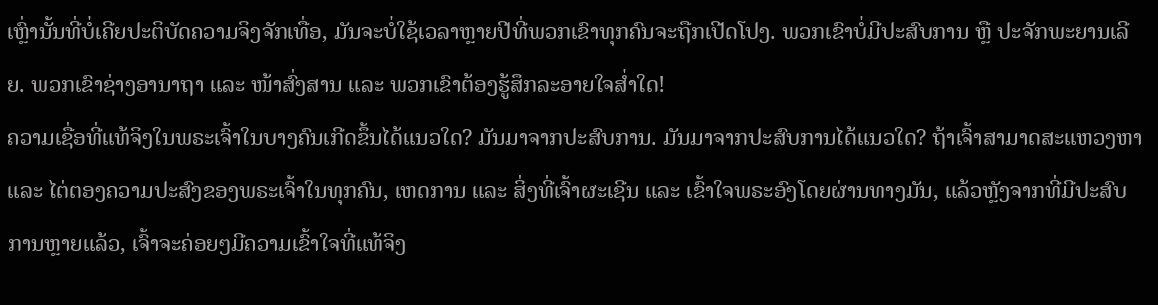ເຫຼົ່ານັ້ນທີ່ບໍ່ເຄີຍປະຕິບັດຄວາມຈິງຈັກເທື່ອ, ມັນຈະບໍ່ໃຊ້ເວລາຫຼາຍປີທີ່ພວກເຂົາທຸກຄົນຈະຖືກເປີດໂປງ. ພວກເຂົາບໍ່ມີປະສົບການ ຫຼື ປະຈັກພະຍານເລີຍ. ພວກເຂົາຊ່າງອານາຖາ ແລະ ໜ້າສົ່ງສານ ແລະ ພວກເຂົາຕ້ອງຮູ້ສຶກລະອາຍໃຈສ່ຳໃດ!
ຄວາມເຊື່ອທີ່ແທ້ຈິງໃນພຣະເຈົ້າໃນບາງຄົນເກີດຂຶ້ນໄດ້ແນວໃດ? ມັນມາຈາກປະສົບການ. ມັນມາຈາກປະສົບການໄດ້ແນວໃດ? ຖ້າເຈົ້າສາມາດສະແຫວງຫາ ແລະ ໄຕ່ຕອງຄວາມປະສົງຂອງພຣະເຈົ້າໃນທຸກຄົນ, ເຫດການ ແລະ ສິ່ງທີ່ເຈົ້າຜະເຊີນ ແລະ ເຂົ້າໃຈພຣະອົງໂດຍຜ່ານທາງມັນ, ແລ້ວຫຼັງຈາກທີ່ມີປະສົບການຫຼາຍແລ້ວ, ເຈົ້າຈະຄ່ອຍໆມີຄວາມເຂົ້າໃຈທີ່ແທ້ຈິງ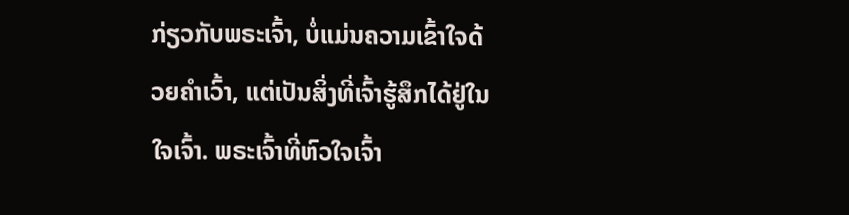ກ່ຽວກັບພຣະເຈົ້າ, ບໍ່ແມ່ນຄວາມເຂົ້າໃຈດ້ວຍຄຳເວົ້າ, ແຕ່ເປັນສິ່ງທີ່ເຈົ້າຮູ້ສຶກໄດ້ຢູ່ໃນໃຈເຈົ້າ. ພຣະເຈົ້າທີ່ຫົວໃຈເຈົ້າ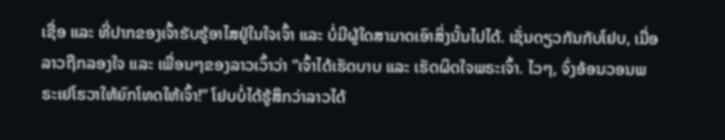ເຊື່ອ ແລະ ທີ່ປາກຂອງເຈົ້າຮັບຮູ້ອາໄສຢູ່ໃນໃຈເຈົ້າ ແລະ ບໍ່ມີຜູ້ໃດສາມາດເອົາສິ່ງນັ້ນໄປໄດ້. ເຊັ່ນດຽວກັນກັບໂຢບ, ເມື່ອລາວຖືກລອງໃຈ ແລະ ເພື່ອນໆຂອງລາວເວົ້າວ່າ “ເຈົ້າໄດ້ເຮັດບາບ ແລະ ເຮັດຜິດໃຈພຣະເຈົ້າ. ໄວໆ, ຈົ່ງອ້ອນວອນພຣະເຢໂຮວາໃຫ້ຍົກໂທດໃຫ້ເຈົ້າ!” ໂຢບບໍ່ໄດ້ຮູ້ສຶກວ່າລາວໄດ້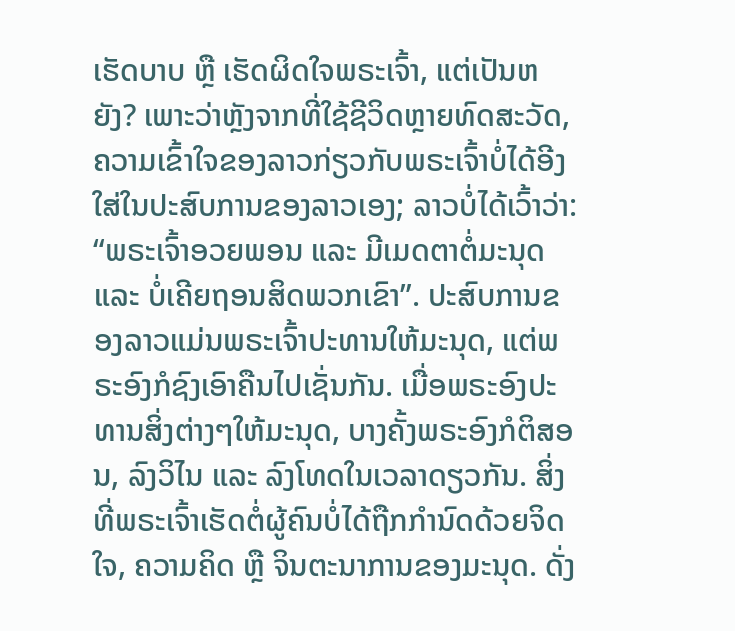ເຮັດບາບ ຫຼື ເຮັດຜິດໃຈພຣະເຈົ້າ, ແຕ່ເປັນຫຍັງ? ເພາະວ່າຫຼັງຈາກທີ່ໃຊ້ຊີວິດຫຼາຍທົດສະວັດ, ຄວາມເຂົ້າໃຈຂອງລາວກ່ຽວກັບພຣະເຈົ້າບໍ່ໄດ້ອີງໃສ່ໃນປະສົບການຂອງລາວເອງ; ລາວບໍ່ໄດ້ເວົ້າວ່າ: “ພຣະເຈົ້າອວຍພອນ ແລະ ມີເມດຕາຕໍ່ມະນຸດ ແລະ ບໍ່ເຄີຍຖອນສິດພວກເຂົາ”. ປະສົບການຂອງລາວແມ່ນພຣະເຈົ້າປະທານໃຫ້ມະນຸດ, ແຕ່ພຣະອົງກໍຊົງເອົາຄືນໄປເຊັ່ນກັນ. ເມື່ອພຣະອົງປະທານສິ່ງຕ່າງໆໃຫ້ມະນຸດ, ບາງຄັ້ງພຣະອົງກໍຕິສອນ, ລົງວິໄນ ແລະ ລົງໂທດໃນເວລາດຽວກັນ. ສິ່ງທີ່ພຣະເຈົ້າເຮັດຕໍ່ຜູ້ຄົນບໍ່ໄດ້ຖືກກຳນົດດ້ວຍຈິດໃຈ, ຄວາມຄິດ ຫຼື ຈິນຕະນາການຂອງມະນຸດ. ດັ່ງ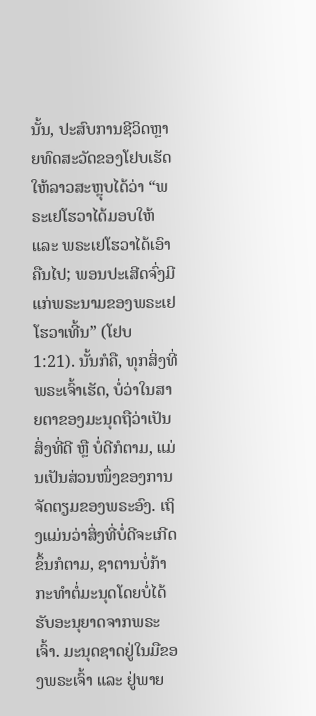ນັ້ນ, ປະສົບການຊີວິດຫຼາຍທົດສະວັດຂອງໂຢບເຮັດໃຫ້ລາວສະຫຼຸບໄດ້ວ່າ “ພຣະເຢໂຮວາໄດ້ມອບໃຫ້ ແລະ ພຣະເຢໂຮວາໄດ້ເອົາຄືນໄປ; ພອນປະເສີດຈົ່ງມີແກ່ພຣະນາມຂອງພຣະເຢໂຮວາເທີ້ນ” (ໂຢບ 1:21). ນັ້ນກໍຄື, ທຸກສິ່ງທີ່ພຣະເຈົ້າເຮັດ, ບໍ່ວ່າໃນສາຍຕາຂອງມະນຸດຖືວ່າເປັນສິ່ງທີ່ດີ ຫຼື ບໍ່ດີກໍຕາມ, ແມ່ນເປັນສ່ວນໜຶ່ງຂອງການຈັດຕຽມຂອງພຣະອົງ. ເຖິງແມ່ນວ່າສິ່ງທີ່ບໍ່ດີຈະເກີດຂຶ້ນກໍຕາມ, ຊາຕານບໍ່ກ້າກະທຳຕໍ່ມະນຸດໂດຍບໍ່ໄດ້ຮັບອະນຸຍາດຈາກພຣະເຈົ້າ. ມະນຸດຊາດຢູ່ໃນມືຂອງພຣະເຈົ້າ ແລະ ຢູ່ພາຍ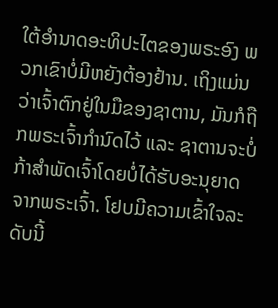ໃຕ້ອຳນາດອະທິປະໄຕຂອງພຣະອົງ ພວກເຂົາບໍ່ມີຫຍັງຕ້ອງຢ້ານ. ເຖິງແມ່ນວ່າເຈົ້າຕົກຢູ່ໃນມືຂອງຊາຕານ, ມັນກໍຖືກພຣະເຈົ້າກຳນົດໄວ້ ແລະ ຊາຕານຈະບໍ່ກ້າສຳພັດເຈົ້າໂດຍບໍ່ໄດ້ຮັບອະນຸຍາດຈາກພຣະເຈົ້າ. ໂຢບມີຄວາມເຂົ້າໃຈລະດັບນີ້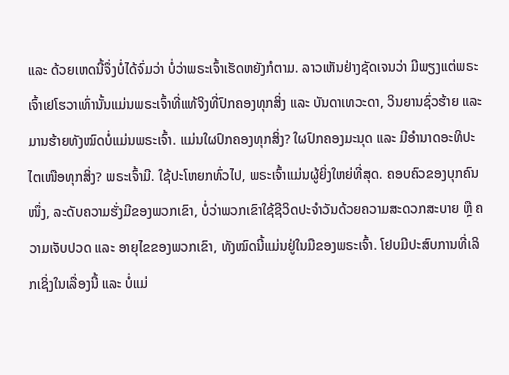ແລະ ດ້ວຍເຫດນີ້ຈຶ່ງບໍ່ໄດ້ຈົ່ມວ່າ ບໍ່ວ່າພຣະເຈົ້າເຮັດຫຍັງກໍຕາມ. ລາວເຫັນຢ່າງຊັດເຈນວ່າ ມີພຽງແຕ່ພຣະເຈົ້າເຢໂຮວາເທົ່ານັ້ນແມ່ນພຣະເຈົ້າທີ່ແທ້ຈິງທີ່ປົກຄອງທຸກສິ່ງ ແລະ ບັນດາເທວະດາ, ວິນຍານຊົ່ວຮ້າຍ ແລະ ມານຮ້າຍທັງໝົດບໍ່ແມ່ນພຣະເຈົ້າ. ແມ່ນໃຜປົກຄອງທຸກສິ່ງ? ໃຜປົກຄອງມະນຸດ ແລະ ມີອຳນາດອະທິປະໄຕເໜືອທຸກສິ່ງ? ພຣະເຈົ້າມີ. ໃຊ້ປະໂຫຍກທົ່ວໄປ, ພຣະເຈົ້າແມ່ນຜູ້ຍິ່ງໃຫຍ່ທີ່ສຸດ. ຄອບຄົວຂອງບຸກຄົນໜຶ່ງ, ລະດັບຄວາມຮັ່ງມີຂອງພວກເຂົາ, ບໍ່ວ່າພວກເຂົາໃຊ້ຊີວິດປະຈຳວັນດ້ວຍຄວາມສະດວກສະບາຍ ຫຼື ຄວາມເຈັບປວດ ແລະ ອາຍຸໄຂຂອງພວກເຂົາ, ທັງໝົດນີ້ແມ່ນຢູ່ໃນມືຂອງພຣະເຈົ້າ. ໂຢບມີປະສົບການທີ່ເລິກເຊິ່ງໃນເລື່ອງນີ້ ແລະ ບໍ່ແມ່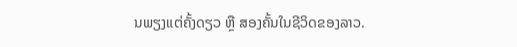ນພຽງແຕ່ຄັ້ງດຽວ ຫຼື ສອງຄັ້ນໃນຊີວິດຂອງລາວ.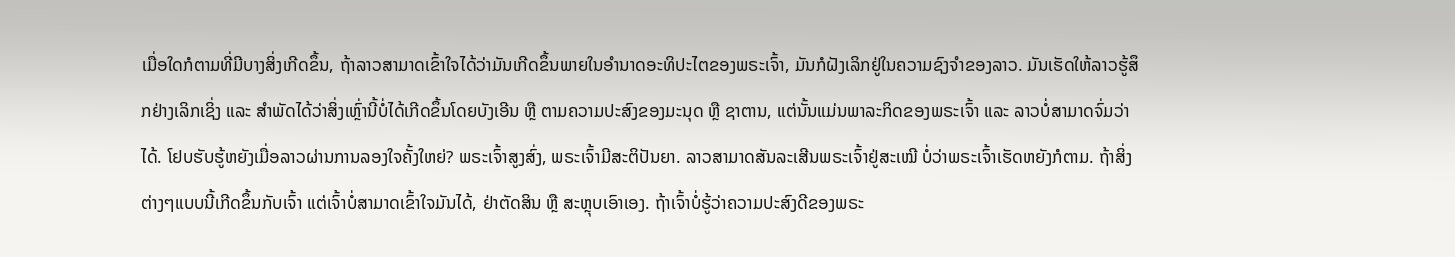ເມື່ອໃດກໍຕາມທີ່ມີບາງສິ່ງເກີດຂຶ້ນ, ຖ້າລາວສາມາດເຂົ້າໃຈໄດ້ວ່າມັນເກີດຂຶ້ນພາຍໃນອຳນາດອະທິປະໄຕຂອງພຣະເຈົ້າ, ມັນກໍຝັງເລິກຢູ່ໃນຄວາມຊົງຈຳຂອງລາວ. ມັນເຮັດໃຫ້ລາວຮູ້ສຶກຢ່າງເລິກເຊິ່ງ ແລະ ສຳພັດໄດ້ວ່າສິ່ງເຫຼົ່ານີ້ບໍ່ໄດ້ເກີດຂຶ້ນໂດຍບັງເອີນ ຫຼື ຕາມຄວາມປະສົງຂອງມະນຸດ ຫຼື ຊາຕານ, ແຕ່ນັ້ນແມ່ນພາລະກິດຂອງພຣະເຈົ້າ ແລະ ລາວບໍ່ສາມາດຈົ່ມວ່າໄດ້. ໂຢບຮັບຮູ້ຫຍັງເມື່ອລາວຜ່ານການລອງໃຈຄັ້ງໃຫຍ່? ພຣະເຈົ້າສູງສົ່ງ, ພຣະເຈົ້າມີສະຕິປັນຍາ. ລາວສາມາດສັນລະເສີນພຣະເຈົ້າຢູ່ສະເໝີ ບໍ່ວ່າພຣະເຈົ້າເຮັດຫຍັງກໍຕາມ. ຖ້າສິ່ງຕ່າງໆແບບນີ້ເກີດຂຶ້ນກັບເຈົ້າ ແຕ່ເຈົ້າບໍ່ສາມາດເຂົ້າໃຈມັນໄດ້, ຢ່າຕັດສິນ ຫຼື ສະຫຼຸບເອົາເອງ. ຖ້າເຈົ້າບໍ່ຮູ້ວ່າຄວາມປະສົງດີຂອງພຣະ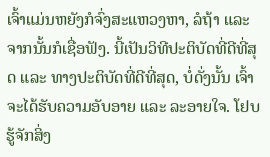ເຈົ້າແມ່ນຫຍັງກໍຈົ່ງສະແຫວງຫາ, ລໍຖ້າ ແລະ ຈາກນັ້ນກໍເຊື່ອຟັງ. ນີ້ເປັນວິທີປະຕິບັດທີ່ດີທີ່ສຸດ ແລະ ທາງປະຕິບັດທີ່ດີທີ່ສຸດ, ບໍ່ດັ່ງນັ້ນ ເຈົ້າຈະໄດ້ຮັບຄວາມອັບອາຍ ແລະ ລະອາຍໃຈ. ໂຢບຮູ້ຈັກສິ່ງ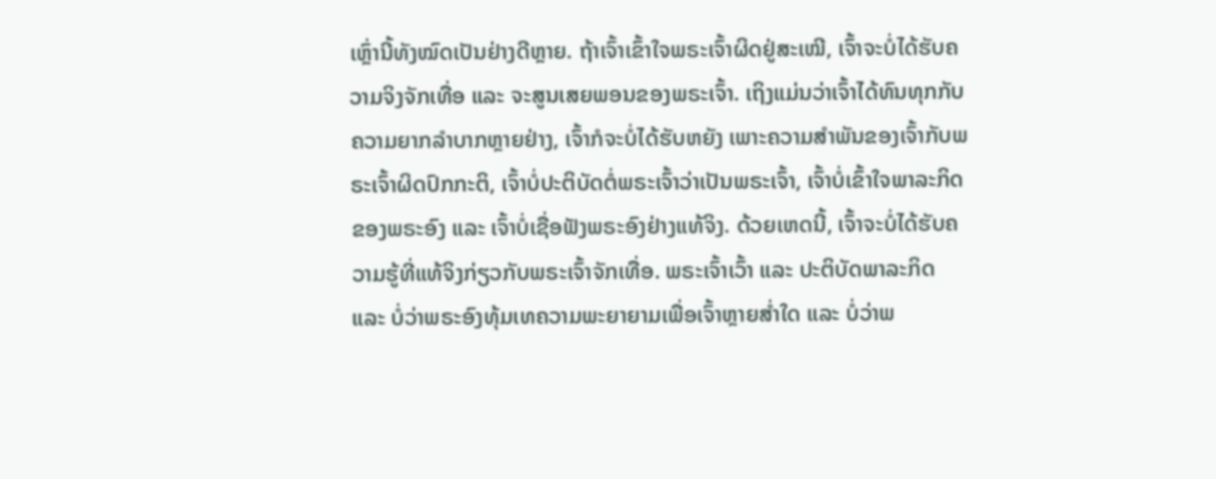ເຫຼົ່ານີ້ທັງໝົດເປັນຢ່າງດີຫຼາຍ. ຖ້າເຈົ້າເຂົ້າໃຈພຣະເຈົ້າຜິດຢູ່ສະເໝີ, ເຈົ້າຈະບໍ່ໄດ້ຮັບຄວາມຈິງຈັກເທື່ອ ແລະ ຈະສູນເສຍພອນຂອງພຣະເຈົ້າ. ເຖິງແມ່ນວ່າເຈົ້າໄດ້ທົນທຸກກັບຄວາມຍາກລຳບາກຫຼາຍຢ່າງ, ເຈົ້າກໍຈະບໍ່ໄດ້ຮັບຫຍັງ ເພາະຄວາມສຳພັນຂອງເຈົ້າກັບພຣະເຈົ້າຜິດປົກກະຕິ, ເຈົ້າບໍ່ປະຕິບັດຕໍ່ພຣະເຈົ້າວ່າເປັນພຣະເຈົ້າ, ເຈົ້າບໍ່ເຂົ້າໃຈພາລະກິດຂອງພຣະອົງ ແລະ ເຈົ້າບໍ່ເຊື່ອຟັງພຣະອົງຢ່າງແທ້ຈິງ. ດ້ວຍເຫດນີ້, ເຈົ້າຈະບໍ່ໄດ້ຮັບຄວາມຮູ້ທີ່ແທ້ຈິງກ່ຽວກັບພຣະເຈົ້າຈັກເທື່ອ. ພຣະເຈົ້າເວົ້າ ແລະ ປະຕິບັດພາລະກິດ ແລະ ບໍ່ວ່າພຣະອົງທຸ້ມເທຄວາມພະຍາຍາມເພື່ອເຈົ້າຫຼາຍສ່ຳໃດ ແລະ ບໍ່ວ່າພ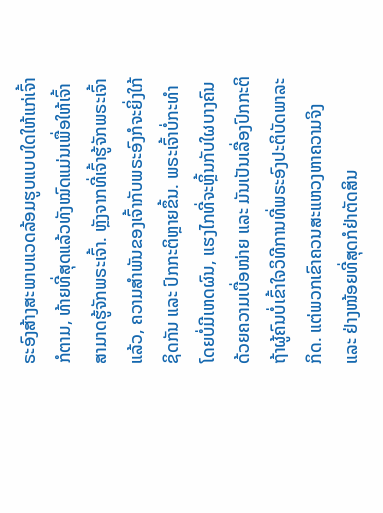ຣະອົງສ້າງສະພາບແວດລ້ອມຮູບແບບໃດໃຫ້ແກ່ເຈົ້າກໍຕາມ, ທ້າຍທີ່ສຸດແລ້ວທັງໝົດແມ່ນເພື່ອໃຫ້ເຈົ້າສາມາດຮູ້ຈັກພຣະເຈົ້າ. ຫຼັງຈາກທີ່ເຈົ້າຮູ້ຈັກພຣະເຈົ້າແລ້ວ, ຄວາມສຳພັນຂອງເຈົ້າກັບພຣະອົງກໍຈະຍິ່ງໃກ້ຊິດກັນ ແລະ ປົກກະຕິຫຼາຍຂຶ້ນ. ພຣະເຈົ້າບໍ່ກະທຳໂດຍບໍ່ມີເຫດຜົນ, ແຮງໄກທີ່ຈະຫຼິ້ນກັບໃຜບາງຄົນດ້ວຍຄວາມເບື່ອໜ່າຍ ແລະ ມັນເປັນເລື່ອງປົກກະຕິຖ້າຜູ້ຄົນບໍ່ເຂົ້າໃຈວິທີການທີ່ພຣະອົງປະຕິບັດພາລະກິດ. ແຕ່ພວກເຂົາຄວນສະແຫວງຫາຄວາມຈິງ ແລະ ຢ່າງໜ້ອຍທີ່ສຸດກໍຢ່າຕັດສິນ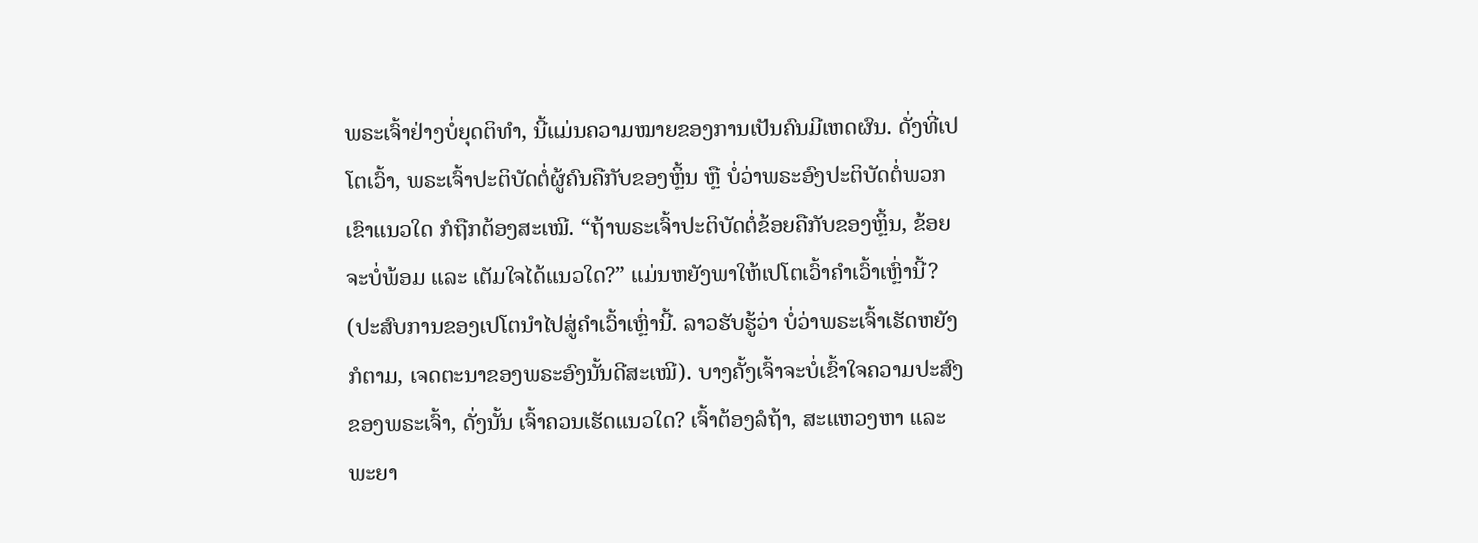ພຣະເຈົ້າຢ່າງບໍ່ຍຸດຕິທຳ, ນີ້ແມ່ນຄວາມໝາຍຂອງການເປັນຄົນມີເຫດຜົນ. ດັ່ງທີ່ເປໂຕເວົ້າ, ພຣະເຈົ້າປະຕິບັດຕໍ່ຜູ້ຄົນຄືກັບຂອງຫຼິ້ນ ຫຼື ບໍ່ວ່າພຣະອົງປະຕິບັດຕໍ່ພວກເຂົາແນວໃດ ກໍຖືກຕ້ອງສະເໝີ. “ຖ້າພຣະເຈົ້າປະຕິບັດຕໍ່ຂ້ອຍຄືກັບຂອງຫຼິ້ນ, ຂ້ອຍຈະບໍ່ພ້ອມ ແລະ ເຕັມໃຈໄດ້ແນວໃດ?” ແມ່ນຫຍັງພາໃຫ້ເປໂຕເວົ້າຄຳເວົ້າເຫຼົ່ານີ້? (ປະສົບການຂອງເປໂຕນຳໄປສູ່ຄຳເວົ້າເຫຼົ່ານີ້. ລາວຮັບຮູ້ວ່າ ບໍ່ວ່າພຣະເຈົ້າເຮັດຫຍັງກໍຕາມ, ເຈດຕະນາຂອງພຣະອົງນັ້ນດີສະເໝີ). ບາງຄັ້ງເຈົ້າຈະບໍ່ເຂົ້າໃຈຄວາມປະສົງຂອງພຣະເຈົ້າ, ດັ່ງນັ້ນ ເຈົ້າຄວນເຮັດແນວໃດ? ເຈົ້າຕ້ອງລໍຖ້າ, ສະແຫວງຫາ ແລະ ພະຍາ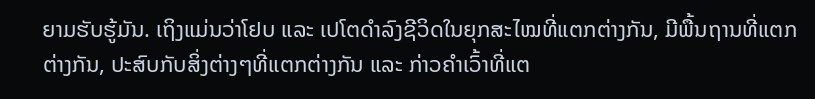ຍາມຮັບຮູ້ມັນ. ເຖິງແມ່ນວ່າໂຢບ ແລະ ເປໂຕດຳລົງຊີວິດໃນຍຸກສະໄໝທີ່ແຕກຕ່າງກັນ, ມີພື້ນຖານທີ່ແຕກຕ່າງກັນ, ປະສົບກັບສິ່ງຕ່າງໆທີ່ແຕກຕ່າງກັນ ແລະ ກ່າວຄຳເວົ້າທີ່ແຕ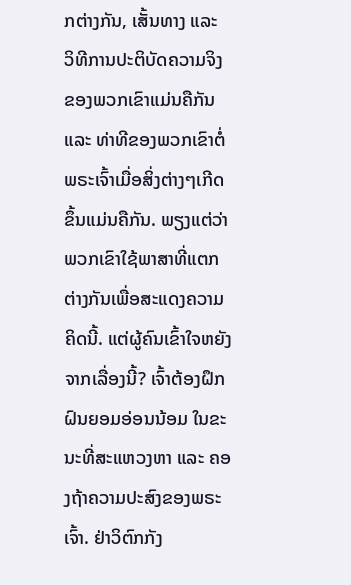ກຕ່າງກັນ, ເສັ້ນທາງ ແລະ ວິທີການປະຕິບັດຄວາມຈິງຂອງພວກເຂົາແມ່ນຄືກັນ ແລະ ທ່າທີຂອງພວກເຂົາຕໍ່ພຣະເຈົ້າເມື່ອສິ່ງຕ່າງໆເກີດຂຶ້ນແມ່ນຄືກັນ. ພຽງແຕ່ວ່າພວກເຂົາໃຊ້ພາສາທີ່ແຕກຕ່າງກັນເພື່ອສະແດງຄວາມຄິດນີ້. ແຕ່ຜູ້ຄົນເຂົ້າໃຈຫຍັງຈາກເລື່ອງນີ້? ເຈົ້າຕ້ອງຝຶກຝົນຍອມອ່ອນນ້ອມ ໃນຂະນະທີ່ສະແຫວງຫາ ແລະ ຄອງຖ້າຄວາມປະສົງຂອງພຣະເຈົ້າ. ຢ່າວິຕົກກັງ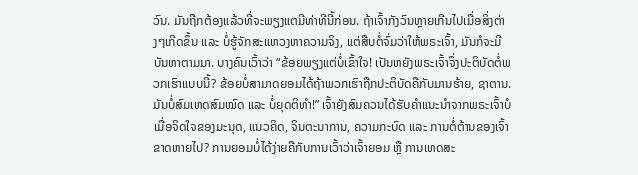ວົນ. ມັນຖືກຕ້ອງແລ້ວທີ່ຈະພຽງແຕມີທ່າທີນີ້ກ່ອນ. ຖ້າເຈົ້າກັງວົນຫຼາຍເກີນໄປເມື່ອສິ່ງຕ່າງໆເກີດຂຶ້ນ ແລະ ບໍ່ຮູ້ຈັກສະແຫວງຫາຄວາມຈິງ, ແຕ່ສືບຕໍ່ຈົ່ມວ່າໃຫ້ພຣະເຈົ້າ, ມັນກໍຈະມີບັນຫາຕາມມາ. ບາງຄົນເວົ້າວ່າ “ຂ້ອຍພຽງແຕ່ບໍ່ເຂົ້າໃຈ! ເປັນຫຍັງພຣະເຈົ້າຈຶ່ງປະຕິບັດຕໍ່ພວກເຮົາແບບນີ້? ຂ້ອຍບໍ່ສາມາດຍອມໄດ້ຖ້າພວກເຮົາຖືກປະຕິບັດຄືກັບມານຮ້າຍ, ຊາຕານ. ມັນບໍ່ສົມເຫດສົມໝົດ ແລະ ບໍ່ຍຸດຕິທຳ!” ເຈົ້າຍັງສົມຄວນໄດ້ຮັບຄໍາແນະນໍາຈາກພຣະເຈົ້າບໍ ເມື່ອຈິດໃຈຂອງມະນຸດ, ແນວຄິດ, ຈິນຕະນາການ, ຄວາມກະບົດ ແລະ ການຕໍ່ຕ້ານຂອງເຈົ້າຂາດຫາຍໄປ? ການຍອມບໍ່ໄດ້ງ່າຍຄືກັບການເວົ້າວ່າເຈົ້າຍອມ ຫຼື ການເທດສະ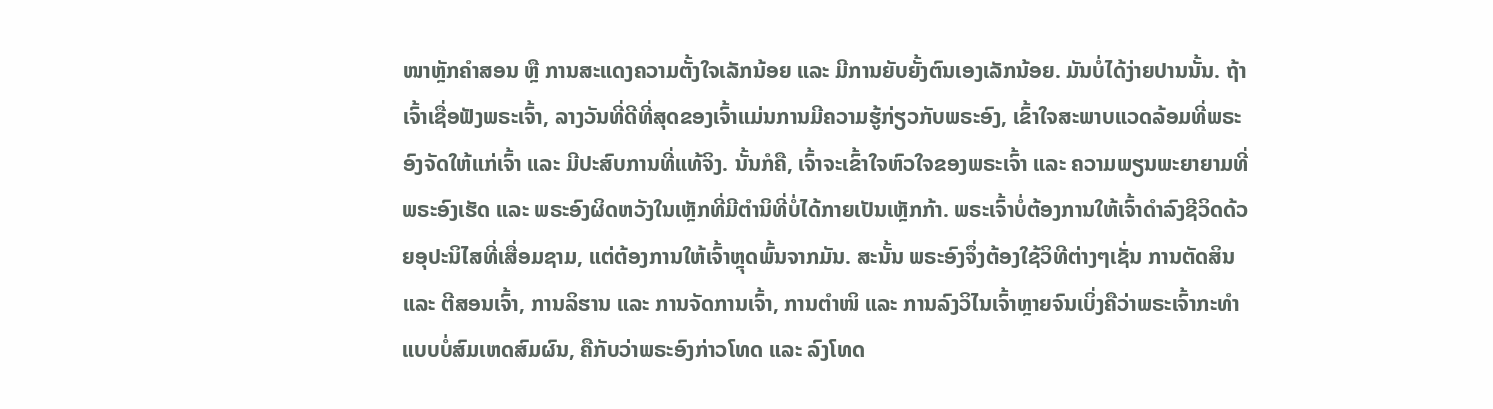ໜາຫຼັກຄຳສອນ ຫຼື ການສະແດງຄວາມຕັ້ງໃຈເລັກນ້ອຍ ແລະ ມີການຍັບຍັ້ງຕົນເອງເລັກນ້ອຍ. ມັນບໍ່ໄດ້ງ່າຍປານນັ້ນ. ຖ້າເຈົ້າເຊື່ອຟັງພຣະເຈົ້າ, ລາງວັນທີ່ດີທີ່ສຸດຂອງເຈົ້າແມ່ນການມີຄວາມຮູ້ກ່ຽວກັບພຣະອົງ, ເຂົ້າໃຈສະພາບແວດລ້ອມທີ່ພຣະອົງຈັດໃຫ້ແກ່ເຈົ້າ ແລະ ມີປະສົບການທີ່ແທ້ຈິງ. ນັ້ນກໍຄື, ເຈົ້າຈະເຂົ້າໃຈຫົວໃຈຂອງພຣະເຈົ້າ ແລະ ຄວາມພຽນພະຍາຍາມທີ່ພຣະອົງເຮັດ ແລະ ພຣະອົງຜິດຫວັງໃນເຫຼັກທີ່ມີຕຳນິທີ່ບໍ່ໄດ້ກາຍເປັນເຫຼັກກ້າ. ພຣະເຈົ້າບໍ່ຕ້ອງການໃຫ້ເຈົ້າດຳລົງຊີວິດດ້ວຍອຸປະນິໄສທີ່ເສື່ອມຊາມ, ແຕ່ຕ້ອງການໃຫ້ເຈົ້າຫຼຸດພົ້ນຈາກມັນ. ສະນັ້ນ ພຣະອົງຈຶ່ງຕ້ອງໃຊ້ວິທີຕ່າງໆເຊັ່ນ ການຕັດສິນ ແລະ ຕີສອນເຈົ້າ, ການລິຮານ ແລະ ການຈັດການເຈົ້າ, ການຕຳໜິ ແລະ ການລົງວິໄນເຈົ້າຫຼາຍຈົນເບິ່ງຄືວ່າພຣະເຈົ້າກະທຳແບບບໍ່ສົມເຫດສົມຜົນ, ຄືກັບວ່າພຣະອົງກ່າວໂທດ ແລະ ລົງໂທດ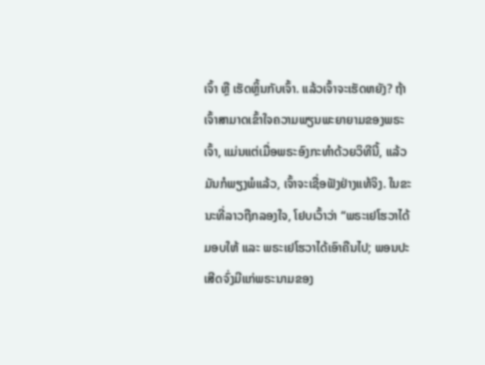ເຈົ້າ ຫຼື ເຮັດຫຼິ້ນກັບເຈົ້າ. ແລ້ວເຈົ້າຈະເຮັດຫຍັງ? ຖ້າເຈົ້າສາມາດເຂົ້າໃຈຄວາມພຽນພະຍາຍາມຂອງພຣະເຈົ້າ, ແມ່ນແຕ່ເມື່ອພຣະອົງກະທຳດ້ວຍວິທີນີ້, ແລ້ວມັນກໍພຽງພໍແລ້ວ, ເຈົ້າຈະເຊື່ອຟັງຢ່າງແທ້ຈິງ. ໃນຂະນະທີ່ລາວຖືກລອງໃຈ, ໂຢບເວົ້າວ່າ “ພຣະເຢໂຮວາໄດ້ມອບໃຫ້ ແລະ ພຣະເຢໂຮວາໄດ້ເອົາຄືນໄປ; ພອນປະເສີດຈົ່ງມີແກ່ພຣະນາມຂອງ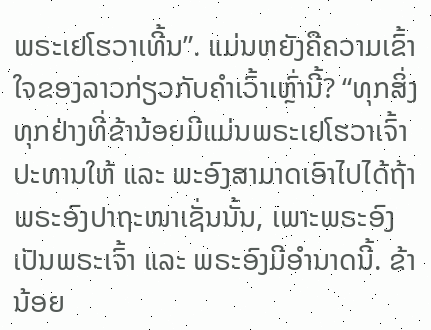ພຣະເຢໂຮວາເທີ້ນ”. ແມ່ນຫຍັງຄືຄວາມເຂົ້າໃຈຂອງລາວກ່ຽວກັບຄຳເວົ້າເຫຼົ່ານີ້? “ທຸກສິ່ງທຸກຢ່າງທີ່ຂ້ານ້ອຍມີແມ່ນພຣະເຢໂຮວາເຈົ້າປະທານໃຫ້ ແລະ ພະອົງສາມາດເອົາໄປໄດ້ຖ້າພຣະອົງປາຖະໜາເຊັ່ນນັ້ນ, ເພາະພຣະອົງເປັນພຣະເຈົ້າ ແລະ ພຣະອົງມີອຳນາດນີ້. ຂ້ານ້ອຍ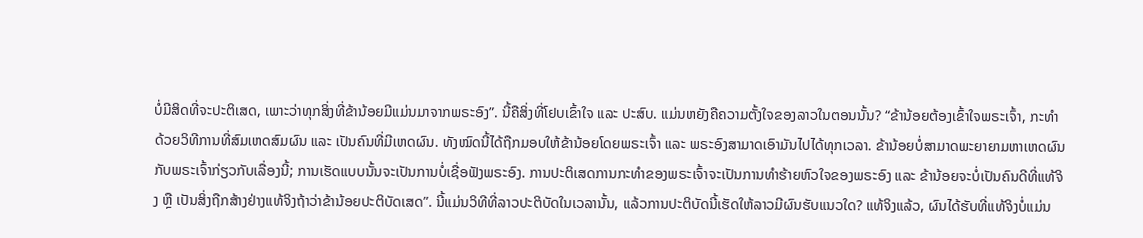ບໍ່ມີສິດທີ່ຈະປະຕິເສດ, ເພາະວ່າທຸກສິ່ງທີ່ຂ້ານ້ອຍມີແມ່ນມາຈາກພຣະອົງ”. ນີ້ຄືສິ່ງທີ່ໂຢບເຂົ້າໃຈ ແລະ ປະສົບ. ແມ່ນຫຍັງຄືຄວາມຕັ້ງໃຈຂອງລາວໃນຕອນນັ້ນ? “ຂ້ານ້ອຍຕ້ອງເຂົ້າໃຈພຣະເຈົ້າ, ກະທຳດ້ວຍວິທີການທີ່ສົມເຫດສົມຜົນ ແລະ ເປັນຄົນທີ່ມີເຫດຜົນ. ທັງໝົດນີ້ໄດ້ຖືກມອບໃຫ້ຂ້ານ້ອຍໂດຍພຣະເຈົ້າ ແລະ ພຣະອົງສາມາດເອົາມັນໄປໄດ້ທຸກເວລາ. ຂ້ານ້ອຍບໍ່ສາມາດພະຍາຍາມຫາເຫດຜົນກັບພຣະເຈົ້າກ່ຽວກັບເລື່ອງນີ້; ການເຮັດແບບນັ້ນຈະເປັນການບໍ່ເຊື່ອຟັງພຣະອົງ. ການປະຕິເສດການກະທຳຂອງພຣະເຈົ້າຈະເປັນການທຳຮ້າຍຫົວໃຈຂອງພຣະອົງ ແລະ ຂ້ານ້ອຍຈະບໍ່ເປັນຄົນດີທີ່ແທ້ຈິງ ຫຼື ເປັນສິ່ງຖືກສ້າງຢ່າງແທ້ຈິງຖ້າວ່າຂ້ານ້ອຍປະຕິບັດເສດ”. ນີ້ແມ່ນວິທີທີ່ລາວປະຕິບັດໃນເວລານັ້ນ, ແລ້ວການປະຕິບັດນີ້ເຮັດໃຫ້ລາວມີຜົນຮັບແນວໃດ? ແທ້ຈິງແລ້ວ, ຜົນໄດ້ຮັບທີ່ແທ້ຈິງບໍ່ແມ່ນ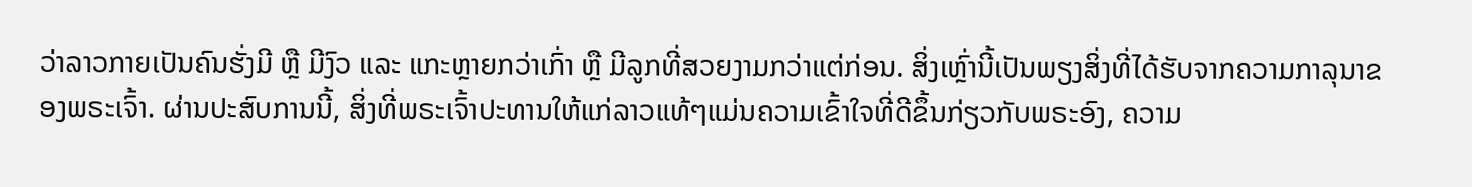ວ່າລາວກາຍເປັນຄົນຮັ່ງມີ ຫຼື ມີງົວ ແລະ ແກະຫຼາຍກວ່າເກົ່າ ຫຼື ມີລູກທີ່ສວຍງາມກວ່າແຕ່ກ່ອນ. ສິ່ງເຫຼົ່ານີ້ເປັນພຽງສິ່ງທີ່ໄດ້ຮັບຈາກຄວາມກາລຸນາຂອງພຣະເຈົ້າ. ຜ່ານປະສົບການນີ້, ສິ່ງທີ່ພຣະເຈົ້າປະທານໃຫ້ແກ່ລາວແທ້ໆແມ່ນຄວາມເຂົ້າໃຈທີ່ດີຂຶ້ນກ່ຽວກັບພຣະອົງ, ຄວາມ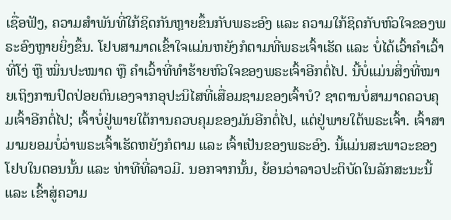ເຊື່ອຟັງ, ຄວາມສຳພັນທີ່ໃກ້ຊິດກັນຫຼາຍຂຶ້ນກັບພຣະອົງ ແລະ ຄວາມໃກ້ຊິດກັບຫົວໃຈຂອງພຣະອົງຫຼາຍຍິ່ງຂຶ້ນ. ໂຢບສາມາດເຂົ້າໃຈແມ່ນຫຍັງກໍຕາມທີ່ພຣະເຈົ້າເຮັດ ແລະ ບໍ່ໄດ້ເວົ້າຄຳເວົ້າທີ່ໂງ່ ຫຼື ໝິ່ນປະໝາດ ຫຼື ຄຳເວົ້າທີ່ທຳຮ້າຍຫົວໃຈຂອງພຣະເຈົ້າອີກຕໍ່ໄປ. ນີ້ບໍ່ແມ່ນສິ່ງທີ່ໝາຍເຖິງການປົດປ່ອຍຕົນເອງຈາກອຸປະນິໄສທີ່ເສື່ອມຊາມຂອງເຈົ້າບໍ? ຊາຕານບໍ່ສາມາດຄວບຄຸມເຈົ້າອີກຕໍ່ໄປ; ເຈົ້າບໍ່ຢູ່ພາຍໃຕ້ການຄວບຄຸມຂອງມັນອີກຕໍ່ໄປ, ແຕ່ຢູ່ພາຍໃຕ້ພຣະເຈົ້າ. ເຈົ້າສາມາມຍອມບໍ່ວ່າພຣະເຈົ້າເຮັດຫຍັງກໍຕາມ ແລະ ເຈົ້າເປັນຂອງພຣະອົງ. ນີ້ແມ່ນສະພາວະຂອງໂຢບໃນຕອນນັ້ນ ແລະ ທ່າທີທີ່ລາວມີ. ນອກຈາກນັ້ນ, ຍ້ອນວ່າລາວປະຕິບັດໃນລັກສະນະນີ້ ແລະ ເຂົ້າສູ່ຄວາມ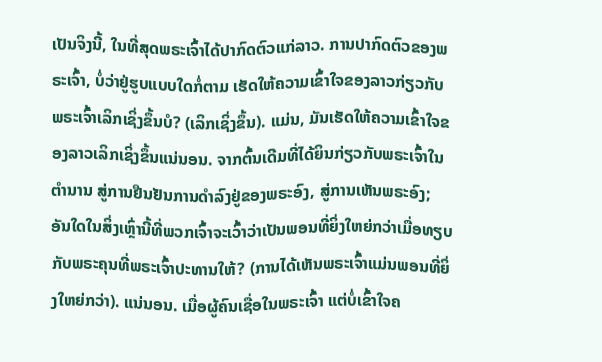ເປັນຈິງນີ້, ໃນທີ່ສຸດພຣະເຈົ້າໄດ້ປາກົດຕົວແກ່ລາວ. ການປາກົດຕົວຂອງພຣະເຈົ້າ, ບໍ່ວ່າຢູ່ຮູບແບບໃດກໍ່ຕາມ ເຮັດໃຫ້ຄວາມເຂົ້າໃຈຂອງລາວກ່ຽວກັບພຣະເຈົ້າເລິກເຊິ່ງຂຶ້ນບໍ? (ເລິກເຊິ່ງຂຶ້ນ). ແມ່ນ, ມັນເຮັດໃຫ້ຄວາມເຂົ້າໃຈຂອງລາວເລິກເຊິ່ງຂຶ້ນແນ່ນອນ. ຈາກຕົ້ນເດີມທີ່ໄດ້ຍິນກ່ຽວກັບພຣະເຈົ້າໃນຕຳນານ ສູ່ການຢືນຢັນການດຳລົງຢູ່ຂອງພຣະອົງ, ສູ່ການເຫັນພຣະອົງ; ອັນໃດໃນສິ່ງເຫຼົ່ານີ້ທີ່ພວກເຈົ້າຈະເວົ້າວ່າເປັນພອນທີ່ຍິ່ງໃຫຍ່ກວ່າເມື່ອທຽບກັບພຣະຄຸນທີ່ພຣະເຈົ້າປະທານໃຫ້? (ການໄດ້ເຫັນພຣະເຈົ້າແມ່ນພອນທີ່ຍິ່ງໃຫຍ່ກວ່າ). ແນ່ນອນ. ເມື່ອຜູ້ຄົນເຊື່ອໃນພຣະເຈົ້າ ແຕ່ບໍ່ເຂົ້າໃຈຄ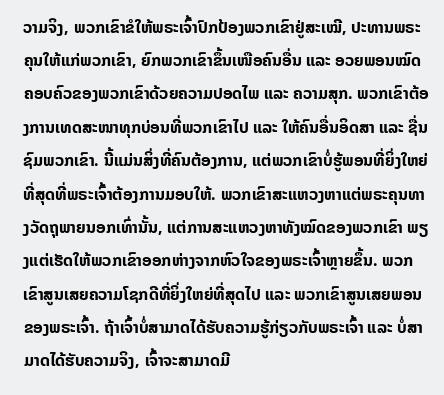ວາມຈິງ, ພວກເຂົາຂໍໃຫ້ພຣະເຈົ້າປົກປ້ອງພວກເຂົາຢູ່ສະເໝີ, ປະທານພຣະຄຸນໃຫ້ແກ່ພວກເຂົາ, ຍົກພວກເຂົາຂຶ້ນເໜືອຄົນອື່ນ ແລະ ອວຍພອນໝົດຄອບຄົວຂອງພວກເຂົາດ້ວຍຄວາມປອດໄພ ແລະ ຄວາມສຸກ. ພວກເຂົາຕ້ອງການເທດສະໜາທຸກບ່ອນທີ່ພວກເຂົາໄປ ແລະ ໃຫ້ຄົນອື່ນອິດສາ ແລະ ຊື່ນຊົມພວກເຂົາ. ນີ້ແມ່ນສິ່ງທີ່ຄົນຕ້ອງການ, ແຕ່ພວກເຂົາບໍ່ຮູ້ພອນທີ່ຍິ່ງໃຫຍ່ທີ່ສຸດທີ່ພຣະເຈົ້າຕ້ອງການມອບໃຫ້. ພວກເຂົາສະແຫວງຫາແຕ່ພຣະຄຸນທາງວັດຖຸພາຍນອກເທົ່ານັ້ນ, ແຕ່ການສະແຫວງຫາທັງໝົດຂອງພວກເຂົາ ພຽງແຕ່ເຮັດໃຫ້ພວກເຂົາອອກຫ່າງຈາກຫົວໃຈຂອງພຣະເຈົ້າຫຼາຍຂຶ້ນ. ພວກເຂົາສູນເສຍຄວາມໂຊກດີທີ່ຍິ່ງໃຫຍ່ທີ່ສຸດໄປ ແລະ ພວກເຂົາສູນເສຍພອນຂອງພຣະເຈົ້າ. ຖ້າເຈົ້າບໍ່ສາມາດໄດ້ຮັບຄວາມຮູ້ກ່ຽວກັບພຣະເຈົ້າ ແລະ ບໍ່ສາມາດໄດ້ຮັບຄວາມຈິງ, ເຈົ້າຈະສາມາດມີ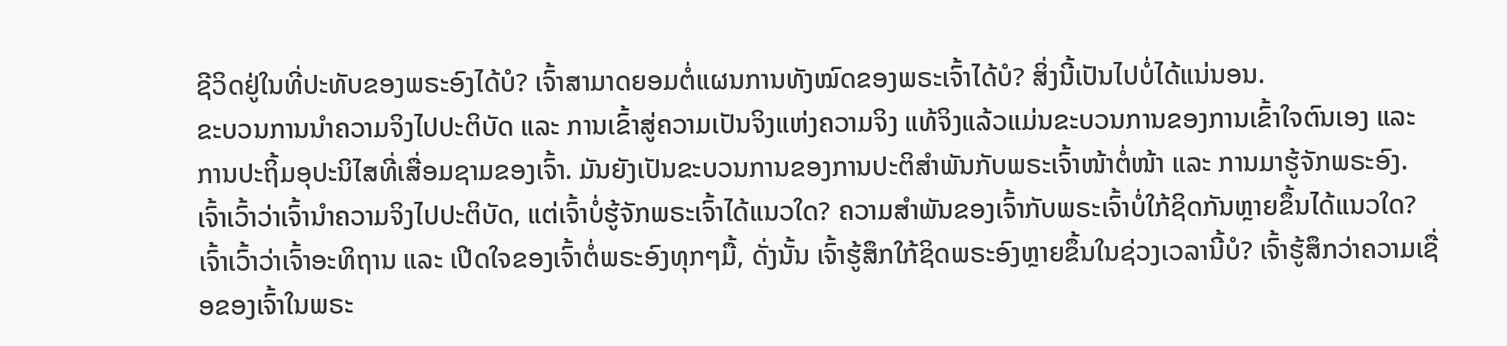ຊີວິດຢູ່ໃນທີ່ປະທັບຂອງພຣະອົງໄດ້ບໍ? ເຈົ້າສາມາດຍອມຕໍ່ແຜນການທັງໝົດຂອງພຣະເຈົ້າໄດ້ບໍ? ສິ່ງນີ້ເປັນໄປບໍ່ໄດ້ແນ່ນອນ.
ຂະບວນການນຳຄວາມຈິງໄປປະຕິບັດ ແລະ ການເຂົ້າສູ່ຄວາມເປັນຈິງແຫ່ງຄວາມຈິງ ແທ້ຈິງແລ້ວແມ່ນຂະບວນການຂອງການເຂົ້າໃຈຕົນເອງ ແລະ ການປະຖິ້ມອຸປະນິໄສທີ່ເສື່ອມຊາມຂອງເຈົ້າ. ມັນຍັງເປັນຂະບວນການຂອງການປະຕິສຳພັນກັບພຣະເຈົ້າໜ້າຕໍ່ໜ້າ ແລະ ການມາຮູ້ຈັກພຣະອົງ. ເຈົ້າເວົ້າວ່າເຈົ້ານຳຄວາມຈິງໄປປະຕິບັດ, ແຕ່ເຈົ້າບໍ່ຮູ້ຈັກພຣະເຈົ້າໄດ້ແນວໃດ? ຄວາມສຳພັນຂອງເຈົ້າກັບພຣະເຈົ້າບໍ່ໃກ້ຊິດກັນຫຼາຍຂຶ້ນໄດ້ແນວໃດ? ເຈົ້າເວົ້າວ່າເຈົ້າອະທິຖານ ແລະ ເປີດໃຈຂອງເຈົ້າຕໍ່ພຣະອົງທຸກໆມື້, ດັ່ງນັ້ນ ເຈົ້າຮູ້ສຶກໃກ້ຊິດພຣະອົງຫຼາຍຂຶ້ນໃນຊ່ວງເວລານີ້ບໍ? ເຈົ້າຮູ້ສຶກວ່າຄວາມເຊື່ອຂອງເຈົ້າໃນພຣະ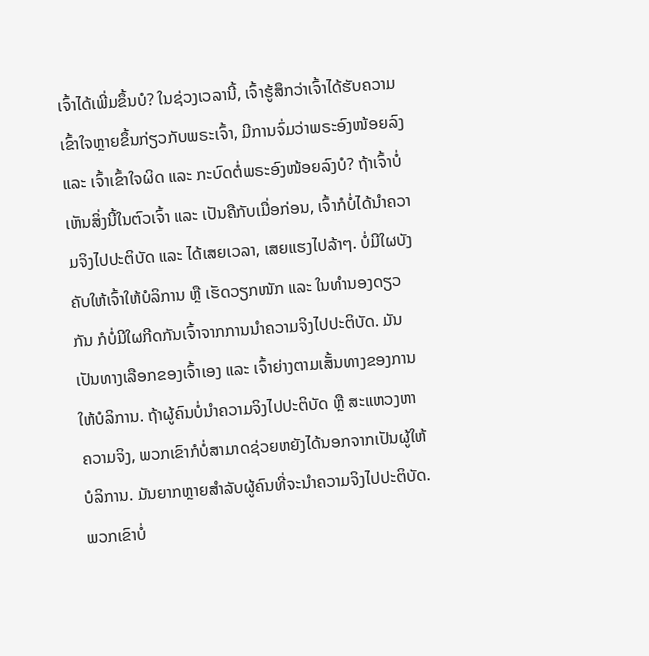ເຈົ້າໄດ້ເພີ່ມຂຶ້ນບໍ? ໃນຊ່ວງເວລານີ້, ເຈົ້າຮູ້ສຶກວ່າເຈົ້າໄດ້ຮັບຄວາມເຂົ້າໃຈຫຼາຍຂຶ້ນກ່ຽວກັບພຣະເຈົ້າ, ມີການຈົ່ມວ່າພຣະອົງໜ້ອຍລົງ ແລະ ເຈົ້າເຂົ້າໃຈຜິດ ແລະ ກະບົດຕໍ່ພຣະອົງໜ້ອຍລົງບໍ? ຖ້າເຈົ້າບໍ່ເຫັນສິ່ງນີ້ໃນຕົວເຈົ້າ ແລະ ເປັນຄືກັບເມື່ອກ່ອນ, ເຈົ້າກໍບໍ່ໄດ້ນຳຄວາມຈິງໄປປະຕິບັດ ແລະ ໄດ້ເສຍເວລາ, ເສຍແຮງໄປລ້າໆ. ບໍ່ມີໃຜບັງຄັບໃຫ້ເຈົ້າໃຫ້ບໍລິການ ຫຼື ເຮັດວຽກໜັກ ແລະ ໃນທຳນອງດຽວກັນ ກໍບໍ່ມີໃຜກີດກັນເຈົ້າຈາກການນຳຄວາມຈິງໄປປະຕິບັດ. ມັນເປັນທາງເລືອກຂອງເຈົ້າເອງ ແລະ ເຈົ້າຍ່າງຕາມເສັ້ນທາງຂອງການໃຫ້ບໍລິການ. ຖ້າຜູ້ຄົນບໍ່ນຳຄວາມຈິງໄປປະຕິບັດ ຫຼື ສະແຫວງຫາຄວາມຈິງ, ພວກເຂົາກໍບໍ່ສາມາດຊ່ວຍຫຍັງໄດ້ນອກຈາກເປັນຜູ້ໃຫ້ບໍລິການ. ມັນຍາກຫຼາຍສຳລັບຜູ້ຄົນທີ່ຈະນຳຄວາມຈິງໄປປະຕິບັດ. ພວກເຂົາບໍ່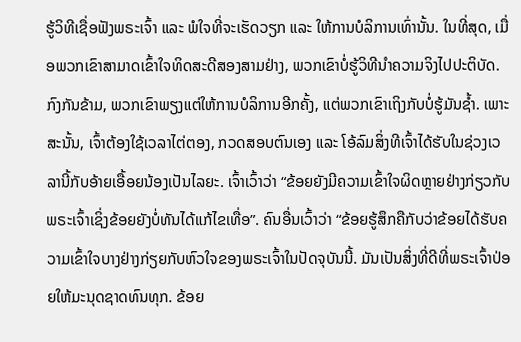ຮູ້ວິທີເຊື່ອຟັງພຣະເຈົ້າ ແລະ ພໍໃຈທີ່ຈະເຮັດວຽກ ແລະ ໃຫ້ການບໍລິການເທົ່ານັ້ນ. ໃນທີ່ສຸດ, ເມື່ອພວກເຂົາສາມາດເຂົ້າໃຈທິດສະດີສອງສາມຢ່າງ, ພວກເຂົາບໍ່ຮູ້ວິທີນຳຄວາມຈິງໄປປະຕິບັດ. ກົງກັນຂ້າມ, ພວກເຂົາພຽງແຕ່ໃຫ້ການບໍລິການອີກຄັ້ງ, ແຕ່ພວກເຂົາເຖິງກັບບໍ່ຮູ້ມັນຊ້ຳ. ເພາະສະນັ້ນ, ເຈົ້າຕ້ອງໃຊ້ເວລາໄຕ່ຕອງ, ກວດສອບຕົນເອງ ແລະ ໂອ້ລົມສິ່ງທີເຈົ້າໄດ້ຮັບໃນຊ່ວງເວລານີ້ກັບອ້າຍເອື້ອຍນ້ອງເປັນໄລຍະ. ເຈົ້າເວົ້າວ່າ “ຂ້ອຍຍັງມີຄວາມເຂົ້າໃຈຜິດຫຼາຍຢ່າງກ່ຽວກັບພຣະເຈົ້າເຊິ່ງຂ້ອຍຍັງບໍ່ທັນໄດ້ແກ້ໄຂເທື່ອ”. ຄົນອື່ນເວົ້າວ່າ “ຂ້ອຍຮູ້ສຶກຄືກັບວ່າຂ້ອຍໄດ້ຮັບຄວາມເຂົ້າໃຈບາງຢ່າງກ່ຽຍກັບຫົວໃຈຂອງພຣະເຈົ້າໃນປັດຈຸບັນນີ້. ມັນເປັນສິ່ງທີ່ດີທີ່ພຣະເຈົ້າປ່ອຍໃຫ້ມະນຸດຊາດທົນທຸກ. ຂ້ອຍ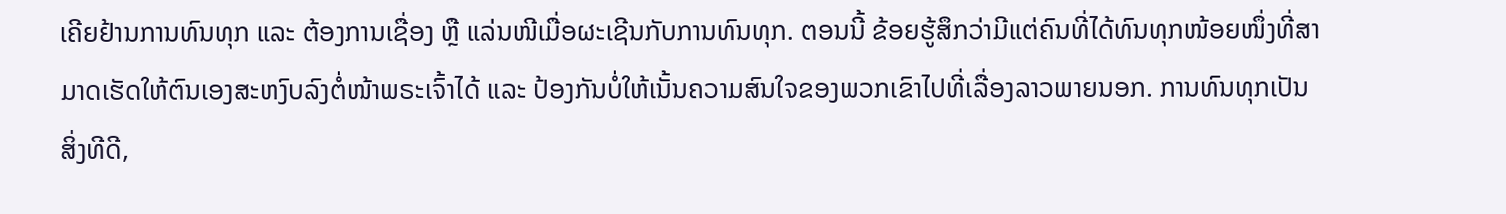ເຄີຍຢ້ານການທົນທຸກ ແລະ ຕ້ອງການເຊື່ອງ ຫຼື ແລ່ນໜີເມື່ອຜະເຊີນກັບການທົນທຸກ. ຕອນນີ້ ຂ້ອຍຮູ້ສຶກວ່າມີແຕ່ຄົນທີ່ໄດ້ທົນທຸກໜ້ອຍໜຶ່ງທີ່ສາມາດເຮັດໃຫ້ຕົນເອງສະຫງົບລົງຕໍ່ໜ້າພຣະເຈົ້າໄດ້ ແລະ ປ້ອງກັນບໍ່ໃຫ້ເນັ້ນຄວາມສົນໃຈຂອງພວກເຂົາໄປທີ່ເລື່ອງລາວພາຍນອກ. ການທົນທຸກເປັນສິ່ງທີດີ,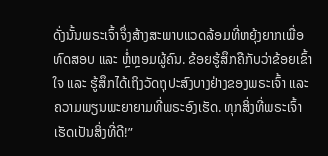ດັ່ງນັ້ນພຣະເຈົ້າຈຶ່ງສ້າງສະພາບແວດລ້ອມທີ່ຫຍຸ້ງຍາກເພື່ອທົດສອບ ແລະ ຫຼໍ່ຫຼອມຜູ້ຄົນ. ຂ້ອຍຮູ້ສຶກຄືກັບວ່າຂ້ອຍເຂົ້າໃຈ ແລະ ຮູ້ສຶກໄດ້ເຖິງວັດຖຸປະສົງບາງຢ່າງຂອງພຣະເຈົ້າ ແລະ ຄວາມພຽນພະຍາຍາມທີ່ພຣະອົງເຮັດ. ທຸກສິ່ງທີ່ພຣະເຈົ້າເຮັດເປັນສິ່ງທີ່ດີ!”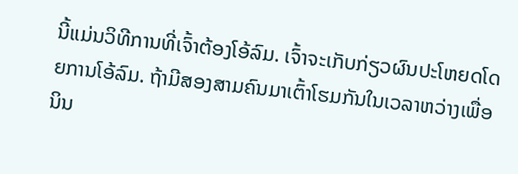ນີ້ແມ່ນວິທີການທີ່ເຈົ້າຕ້ອງໂອ້ລົມ. ເຈົ້າຈະເກັບກ່ຽວຜົນປະໂຫຍດໂດຍການໂອ້ລົມ. ຖ້າມີສອງສາມຄົນມາເຕົ້າໂຮມກັນໃນເວລາຫວ່າງເພື່ອນິນ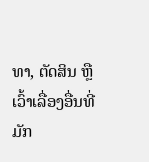ທາ, ຕັດສິນ ຫຼື ເວົ້າເລື່ອງອື່ນທີ່ມັກ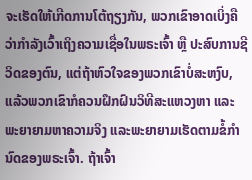ຈະເຮັດໃຫ້ເກີດການໂຕ້ຖຽງກັນ, ພວກເຂົາອາດເບິ່ງຄືວ່າກໍາລັງເວົ້າເຖິງຄວາມເຊື່ອໃນພຣະເຈົ້າ ຫຼື ປະສົບການຊີວິດຂອງຕົນ, ແຕ່ຖ້າຫົວໃຈຂອງພວກເຂົາບໍ່ສະຫງົບ, ແລ້ວພວກເຂົາກໍຄວນຝຶກຝົນວິທີສະແຫວງຫາ ແລະ ພະຍາຍາມຫາຄວາມຈິງ ແລະພະຍາຍາມເຮັດຕາມຂໍ້ກຳນົດຂອງພຣະເຈົ້າ. ຖ້າເຈົ້າ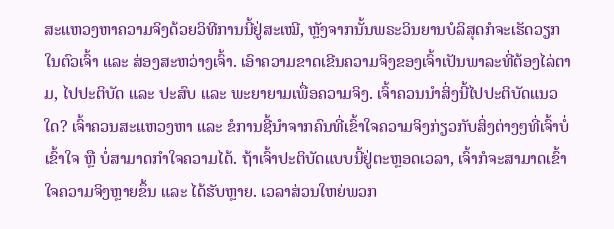ສະແຫວງຫາຄວາມຈິງດ້ວຍວິທີການນີ້ຢູ່ສະເໝີ, ຫຼັງຈາກນັ້ນພຣະວິນຍານບໍລິສຸດກໍຈະເຮັດວຽກໃນຕົວເຈົ້າ ແລະ ສ່ອງສະຫວ່າງເຈົ້າ. ເອົາຄວາມຂາດເຂີນຄວາມຈິງຂອງເຈົ້າເປັນພາລະທີ່ຕ້ອງໄລ່ຕາມ, ໄປປະຕິບັດ ແລະ ປະສົບ ແລະ ພະຍາຍາມເພື່ອຄວາມຈິງ. ເຈົ້າຄວນນຳສິ່ງນີ້ໄປປະຕິບັດແນວໃດ? ເຈົ້າຄວນສະແຫວງຫາ ແລະ ຂໍການຊີ້ນຳຈາກຄົນທີ່ເຂົ້າໃຈຄວາມຈິງກ່ຽວກັບສິ່ງຕ່າງໆທີ່ເຈົ້າບໍ່ເຂົ້າໃຈ ຫຼື ບໍ່ສາມາດກຳໃຈຄວາມໄດ້. ຖ້າເຈົ້າປະຕິບັດແບບນີ້ຢູ່ຕະຫຼອດເວລາ, ເຈົ້າກໍຈະສາມາດເຂົ້າໃຈຄວາມຈິງຫຼາຍຂຶ້ນ ແລະ ໄດ້ຮັບຫຼາຍ. ເວລາສ່ວນໃຫຍ່ພວກ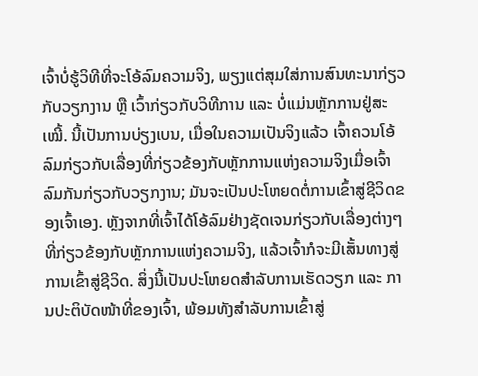ເຈົ້າບໍ່ຮູ້ວິທີທີ່ຈະໂອ້ລົມຄວາມຈິງ, ພຽງແຕ່ສຸມໃສ່ການສົນທະນາກ່ຽວກັບວຽກງານ ຫຼື ເວົ້າກ່ຽວກັບວິທີການ ແລະ ບໍ່ແມ່ນຫຼັກການຢູ່ສະເໝີ້. ນີ້ເປັນການບ່ຽງເບນ, ເມື່ອໃນຄວາມເປັນຈິງແລ້ວ ເຈົ້າຄວນໂອ້ລົມກ່ຽວກັບເລື່ອງທີ່ກ່ຽວຂ້ອງກັບຫຼັກການແຫ່ງຄວາມຈິງເມື່ອເຈົ້າລົມກັນກ່ຽວກັບວຽກງານ; ມັນຈະເປັນປະໂຫຍດຕໍ່ການເຂົ້າສູ່ຊີວິດຂອງເຈົ້າເອງ. ຫຼັງຈາກທີ່ເຈົ້າໄດ້ໂອ້ລົມຢ່າງຊັດເຈນກ່ຽວກັບເລື່ອງຕ່າງໆທີ່ກ່ຽວຂ້ອງກັບຫຼັກການແຫ່ງຄວາມຈິງ, ແລ້ວເຈົ້າກໍຈະມີເສັ້ນທາງສູ່ການເຂົ້າສູ່ຊີວິດ. ສິ່ງນີ້ເປັນປະໂຫຍດສຳລັບການເຮັດວຽກ ແລະ ການປະຕິບັດໜ້າທີ່ຂອງເຈົ້າ, ພ້ອມທັງສຳລັບການເຂົ້າສູ່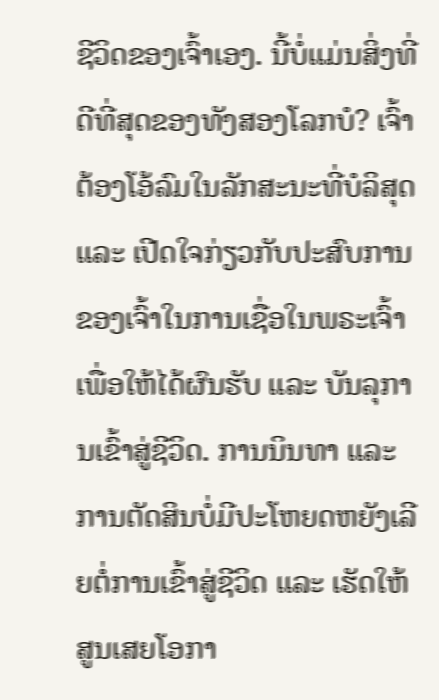ຊີວິດຂອງເຈົ້າເອງ. ນີ້ບໍ່ແມ່ນສິ່ງທີ່ດີທີ່ສຸດຂອງທັງສອງໂລກບໍ? ເຈົ້າຕ້ອງໂອ້ລົມໃນລັກສະນະທີ່ບໍລິສຸດ ແລະ ເປີດໃຈກ່ຽວກັບປະສົບການຂອງເຈົ້າໃນການເຊື່ອໃນພຣະເຈົ້າເພື່ອໃຫ້ໄດ້ຜົນຮັບ ແລະ ບັນລຸການເຂົ້າສູ່ຊີວິດ. ການນິນທາ ແລະ ການຕັດສິນບໍ່ມີປະໂຫຍດຫຍັງເລີຍຕໍ່ການເຂົ້າສູ່ຊີວິດ ແລະ ເຮັດໃຫ້ສູນເສຍໂອກາ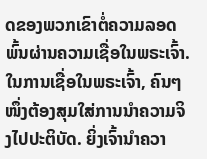ດຂອງພວກເຂົາຕໍ່ຄວາມລອດພົ້ນຜ່ານຄວາມເຊື່ອໃນພຣະເຈົ້າ. ໃນການເຊື່ອໃນພຣະເຈົ້າ, ຄົນໆໜຶ່ງຕ້ອງສຸມໃສ່ການນຳຄວາມຈິງໄປປະຕິບັດ. ຍິ່ງເຈົ້ານຳຄວາ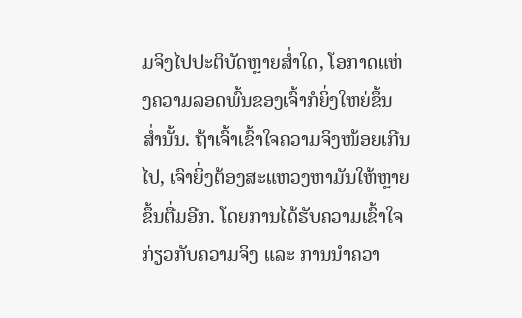ມຈິງໄປປະຕິບັດຫຼາຍສ່ຳໃດ, ໂອກາດແຫ່ງຄວາມລອດພົ້ນຂອງເຈົ້າກໍຍິ່ງໃຫຍ່ຂຶ້ນສ່ຳນັ້ນ. ຖ້າເຈົ້າເຂົ້າໃຈຄວາມຈິງໜ້ອຍເກີນໄປ, ເຈົາຍິ່ງຕ້ອງສະແຫວງຫາມັນໃຫ້ຫຼາຍຂຶ້ນຕື່ມອີກ. ໂດຍການໄດ້ຮັບຄວາມເຂົ້າໃຈກ່ຽວກັບຄວາມຈິງ ແລະ ການນຳຄວາ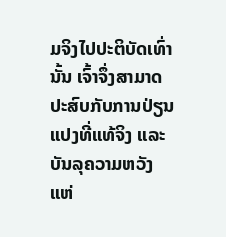ມຈິງໄປປະຕິບັດເທົ່ານັ້ນ ເຈົ້າຈຶ່ງສາມາດປະສົບກັບການປ່ຽນແປງທີ່ແທ້ຈິງ ແລະ ບັນລຸຄວາມຫວັງແຫ່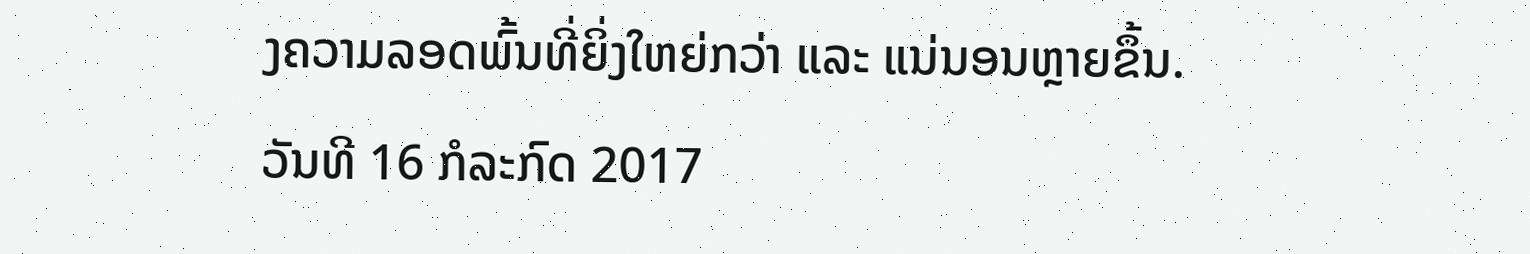ງຄວາມລອດພົ້ນທີ່ຍິ່ງໃຫຍ່ກວ່າ ແລະ ແນ່ນອນຫຼາຍຂຶ້ນ.
ວັນທີ 16 ກໍລະກົດ 2017